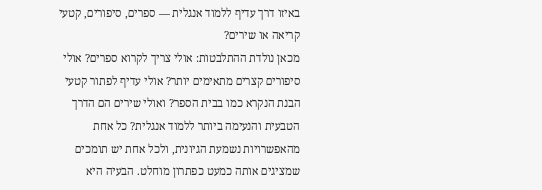באיזו דרך עדיף ללמוד אנגלית — ספרים, סיפורים, קטעי קריאה או שירים?
מכאן נולדת ההתלבטות: אולי צריך לקרוא ספרים? אולי סיפורים קצרים מתאימים יותר? אולי עדיף לפתור קטעי הבנת הנקרא כמו בבית הספר? ואולי שירים הם הדרך הטבעית והנעימה ביותר ללמוד אנגלית? כל אחת מהאפשרויות נשמעת הגיונית, ולכל אחת יש תומכים שמציגים אותה כמעט כפתרון מוחלט. הבעיה היא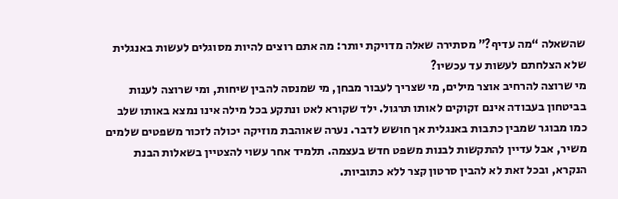שהשאלה “מה עדיף?” מסתירה שאלה מדויקת יותר: מה אתם רוצים להיות מסוגלים לעשות באנגלית שלא הצלחתם לעשות עד עכשיו?
מי שרוצה להרחיב אוצר מילים, מי שצריך לעבור מבחן, מי שמנסה להבין שיחות, ומי שרוצה לענות בביטחון בעבודה אינם זקוקים לאותו תרגול. ילד שקורא לאט ונתקע בכל מילה אינו נמצא באותו שלב כמו מבוגר שמבין כתבות באנגלית אך חושש לדבר. נערה שאוהבת מוזיקה יכולה לזכור משפטים שלמים משיר, אבל עדיין להתקשות לבנות משפט חדש בעצמה. תלמיד אחר עשוי להצטיין בשאלות הבנת הנקרא, ובכל זאת לא להבין סרטון קצר ללא כתוביות.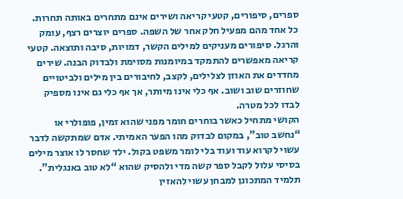ספרים, סיפורים, קטעי קריאה ושירים אינם מתחרים באותה תחרות. כל אחד מהם מפעיל חלק אחר של השפה. ספרים יוצרים רצף, עומק והרגל. סיפורים מעניקים למילים הקשר, דמויות, סיבה ותוצאה. קטעי קריאה מאפשרים להתמקד במיומנות מסוימת ולבדוק הבנה. שירים מחדדים את האוזן לצלילים, לקצב, לחיבורים בין מילים ולביטויים שחוזרים שוב ושוב. אף כלי אינו מיותר, אך אף כלי גם אינו מספיק לבדו לכל מטרה.
הקושי מתחיל כאשר בוחרים חומר מפני שהוא זמין, פופולרי או “נחשב טוב”, במקום לבדוק מהו הפער האמיתי. אדם שמתקשה לדבר עשוי לקרוא עוד ועוד בלי לומר משפט בקול. ילד שחסר לו אוצר מילים בסיסי עלול לקבל ספר קשה מדי ולהסיק שהוא “לא טוב באנגלית”. תלמיד המתכונן למבחן עשוי להאזין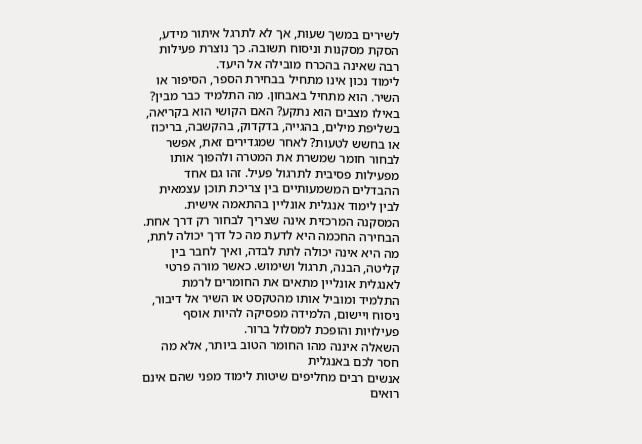לשירים במשך שעות, אך לא לתרגל איתור מידע, הסקת מסקנות וניסוח תשובה. כך נוצרת פעילות רבה שאינה בהכרח מובילה אל היעד.
לימוד נכון אינו מתחיל בבחירת הספר, הסיפור או השיר. הוא מתחיל באבחון. מה התלמיד כבר מבין? באילו מצבים הוא נתקע? האם הקושי הוא בקריאה, בשליפת מילים, בהגייה, בדקדוק, בהקשבה, בריכוז או בחשש לטעות? לאחר שמגדירים זאת, אפשר לבחור חומר שמשרת את המטרה ולהפוך אותו מפעילות פסיבית לתרגול פעיל. זהו גם אחד ההבדלים המשמעותיים בין צריכת תוכן עצמאית לבין לימוד אנגלית אונליין בהתאמה אישית.
המסקנה המרכזית אינה שצריך לבחור רק דרך אחת. הבחירה החכמה היא לדעת מה כל דרך יכולה לתת, מה היא אינה יכולה לתת לבדה, ואיך לחבר בין קליטה, הבנה, תרגול ושימוש. כאשר מורה פרטי לאנגלית אונליין מתאים את החומרים לרמת התלמיד ומוביל אותו מהטקסט או השיר אל דיבור, ניסוח ויישום, הלמידה מפסיקה להיות אוסף פעילויות והופכת למסלול ברור.
השאלה איננה מהו החומר הטוב ביותר, אלא מה חסר לכם באנגלית
אנשים רבים מחליפים שיטות לימוד מפני שהם אינם רואים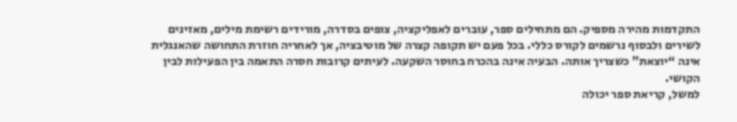התקדמות מהירה מספיק. הם מתחילים ספר, עוברים לאפליקציה, צופים בסדרה, מורידים רשימת מילים, מאזינים לשירים ולבסוף נרשמים לקורס כללי. בכל פעם יש תקופה קצרה של מוטיבציה, אך לאחריה חוזרת התחושה שהאנגלית אינה “יוצאת” כשצריך אותה. הבעיה אינה בהכרח בחוסר השקעה. לעיתים קרובות חסרה התאמה בין הפעילות לבין הקושי.
למשל, קריאת ספר יכולה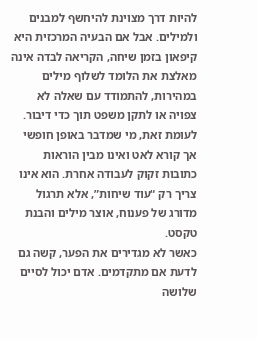להיות דרך מצוינת להיחשף למבנים ולמילים. אבל אם הבעיה המרכזית היא קיפאון בזמן שיחה, הקריאה לבדה אינה מאלצת את הלומד לשלוף מילים במהירות, להתמודד עם שאלה לא צפויה או לתקן משפט תוך כדי דיבור. לעומת זאת, מי שמדבר באופן חופשי אך קורא לאט ואינו מבין הוראות כתובות זקוק לעבודה אחרת. הוא אינו צריך רק “עוד שיחות”, אלא תרגול מדורג של פענוח, אוצר מילים והבנת טקסט.
כאשר לא מגדירים את הפער, קשה גם לדעת אם מתקדמים. אדם יכול לסיים שלושה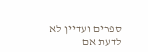ספרים ועדיין לא לדעת אם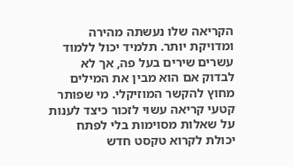הקריאה שלו נעשתה מהירה ומדויקת יותר. תלמיד יכול ללמוד עשרים שירים בעל פה, אך לא לבדוק אם הוא מבין את המילים מחוץ להקשר המוזיקלי. מי שפותר קטעי קריאה עשוי לזכור כיצד לענות על שאלות מסוימות בלי לפתח יכולת לקרוא טקסט חדש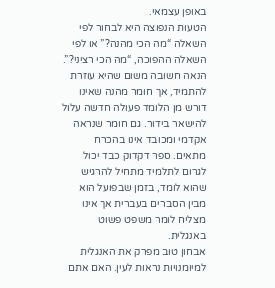באופן עצמאי.
הטעות הנפוצה היא לבחור לפי השאלה “מה הכי מהנה?” או לפי השאלה ההפוכה, “מה הכי רציני?”. הנאה חשובה משום שהיא עוזרת להתמיד, אך חומר מהנה שאינו דורש מן הלומד פעולה חדשה עלול להישאר בידור. גם חומר שנראה אקדמי ומכובד אינו בהכרח מתאים. ספר דקדוק כבד יכול לגרום לתלמיד מתחיל להרגיש שהוא לומד, בזמן שבפועל הוא מבין הסברים בעברית אך אינו מצליח לומר משפט פשוט באנגלית.
אבחון טוב מפרק את האנגלית למיומנויות נראות לעין. האם אתם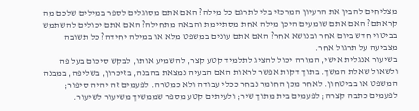מצליחים להבין את הרעיון המרכזי בלי לתרגם כל מילה? האם אתם מסוגלים לספר במילים שלכם מה קראתם? האם אתם שומעים היכן מילה אחת מסתיימת והבאה מתחילה? האם אתם יכולים להשתמש בביטוי חדש ביום אחר ובנושא אחר? האם אתם עונים במשפט מלא או במילה יחידה? כל תשובה מצביעה על תרגול אחר.
בשיעור אנגלית אישי, המורה יכול להציג לתלמיד קטע קצר, להשמיע אותו, לבקש סיכום בעל פה ולשאול שאלת המשך. בתוך דקות אפשר לראות האם הבעיה נמצאת בהבנה, בזיכרון, בשליפה, במבנה המשפט או בביטחון. לאחר מכן החומר נבחר ככלי עבודה ולא כמטרה. לפעמים זה יהיה סיפור; לפעמים כתבה קצרה; לפעמים בית מתוך שיר; ולעיתים קטע מספר שממשיך משיעור לשיעור.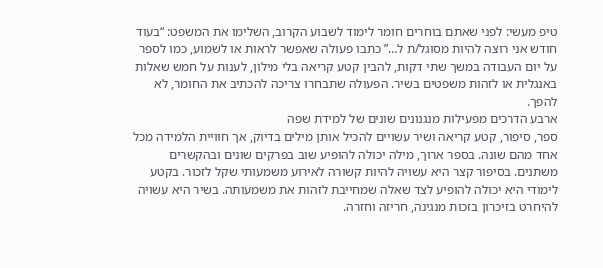טיפ מעשי: לפני שאתם בוחרים חומר לימוד לשבוע הקרוב, השלימו את המשפט: “בעוד חודש אני רוצה להיות מסוגל/ת ל…” כתבו פעולה שאפשר לראות או לשמוע, כמו לספר על יום העבודה במשך שתי דקות, להבין קטע קריאה בלי מילון, לענות על חמש שאלות באנגלית או לזהות משפטים בשיר. הפעולה שתבחרו צריכה להכתיב את החומר, לא להפך.
ארבע הדרכים מפעילות מנגנונים שונים של למידת שפה
ספר, סיפור, קטע קריאה ושיר עשויים להכיל אותן מילים בדיוק, אך חוויית הלמידה מכל אחד מהם שונה. בספר ארוך, מילה יכולה להופיע שוב בפרקים שונים ובהקשרים משתנים. בסיפור קצר היא עשויה להיות קשורה לאירוע משמעותי שקל לזכור. בקטע לימודי היא יכולה להופיע לצד שאלה שמחייבת לזהות את משמעותה. בשיר היא עשויה להיחרט בזיכרון בזכות מנגינה, חריזה וחזרה.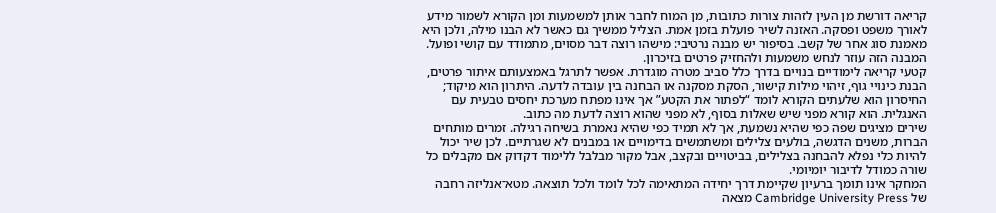קריאה דורשת מן העין לזהות צורות כתובות, מן המוח לחבר אותן למשמעות ומן הקורא לשמור מידע לאורך משפט ופסקה. האזנה לשיר פועלת בזמן אמת. הצליל ממשיך גם כאשר לא הבנו מילה, ולכן היא מאמנת סוג אחר של קשב. בסיפור יש מבנה נרטיבי: מישהו רוצה דבר מסוים, מתמודד עם קושי ופועל. המבנה הזה עוזר לנחש משמעות ולהחזיק פרטים בזיכרון.
קטעי קריאה לימודיים בנויים בדרך כלל סביב מטרה מוגדרת. אפשר לתרגל באמצעותם איתור פרטים, הבנת כינויי גוף, זיהוי מילות קישור, הסקת מסקנה או הבחנה בין עובדה לדעה. היתרון הוא מיקוד; החיסרון הוא שלעתים הקורא לומד “לפתור את הקטע” אך אינו מפתח מערכת יחסים טבעית עם האנגלית. הוא קורא מפני שיש שאלות בסוף, לא מפני שהוא רוצה לדעת מה כתוב.
שירים מציגים שפה כפי שהיא נשמעת, אך לא תמיד כפי שהיא נאמרת בשיחה רגילה. זמרים מותחים הברות, משנים הדגשה, בולעים צלילים ומשתמשים בדימויים או במבנים לא שגרתיים. לכן שיר יכול להיות כלי נפלא להבחנה בצלילים, בביטויים ובקצב, אבל מקור מבלבל ללימוד דקדוק אם מקבלים כל שורה כמודל לדיבור יומיומי.
המחקר אינו תומך ברעיון שקיימת דרך יחידה המתאימה לכל לומד ולכל תוצאה. מטא־אנליזה רחבה של Cambridge University Press מצאה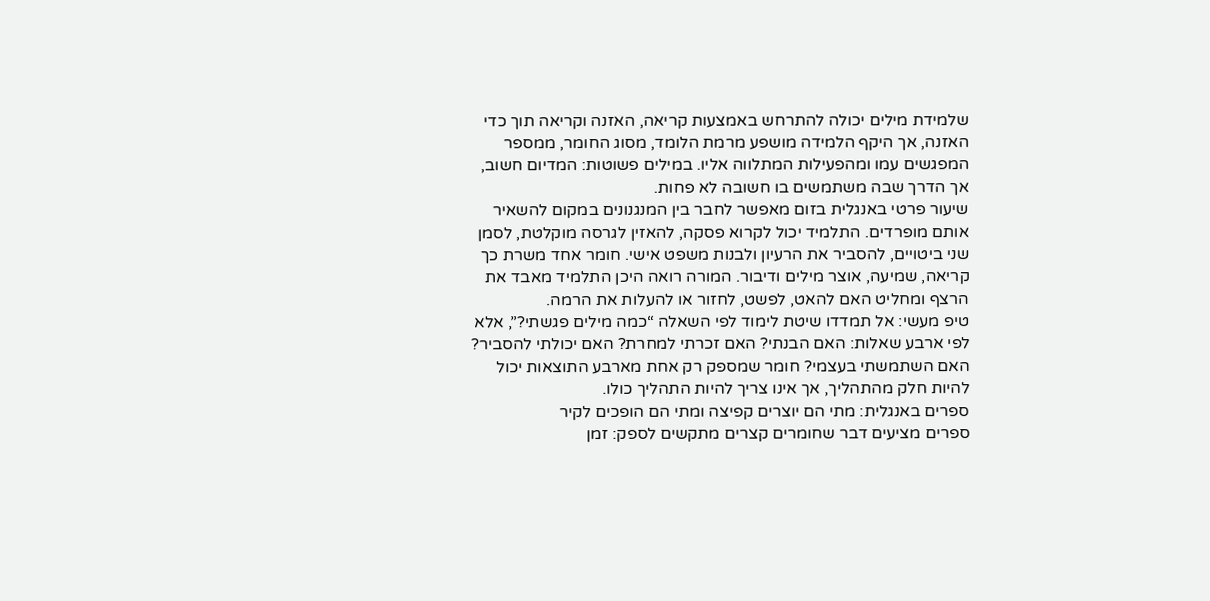שלמידת מילים יכולה להתרחש באמצעות קריאה, האזנה וקריאה תוך כדי האזנה, אך היקף הלמידה מושפע מרמת הלומד, מסוג החומר, ממספר המפגשים עמו ומהפעילות המתלווה אליו. במילים פשוטות: המדיום חשוב, אך הדרך שבה משתמשים בו חשובה לא פחות.
שיעור פרטי באנגלית בזום מאפשר לחבר בין המנגנונים במקום להשאיר אותם מופרדים. התלמיד יכול לקרוא פסקה, להאזין לגרסה מוקלטת, לסמן שני ביטויים, להסביר את הרעיון ולבנות משפט אישי. חומר אחד משרת כך קריאה, שמיעה, אוצר מילים ודיבור. המורה רואה היכן התלמיד מאבד את הרצף ומחליט האם להאט, לפשט, לחזור או להעלות את הרמה.
טיפ מעשי: אל תמדדו שיטת לימוד לפי השאלה “כמה מילים פגשתי?”, אלא לפי ארבע שאלות: האם הבנתי? האם זכרתי למחרת? האם יכולתי להסביר? האם השתמשתי בעצמי? חומר שמספק רק אחת מארבע התוצאות יכול להיות חלק מהתהליך, אך אינו צריך להיות התהליך כולו.
ספרים באנגלית: מתי הם יוצרים קפיצה ומתי הם הופכים לקיר
ספרים מציעים דבר שחומרים קצרים מתקשים לספק: זמן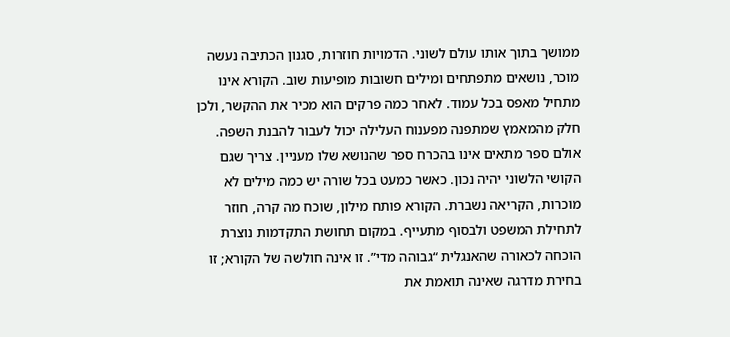ממושך בתוך אותו עולם לשוני. הדמויות חוזרות, סגנון הכתיבה נעשה מוכר, נושאים מתפתחים ומילים חשובות מופיעות שוב. הקורא אינו מתחיל מאפס בכל עמוד. לאחר כמה פרקים הוא מכיר את ההקשר, ולכן חלק מהמאמץ שמתפנה מפענוח העלילה יכול לעבור להבנת השפה.
אולם ספר מתאים אינו בהכרח ספר שהנושא שלו מעניין. צריך שגם הקושי הלשוני יהיה נכון. כאשר כמעט בכל שורה יש כמה מילים לא מוכרות, הקריאה נשברת. הקורא פותח מילון, שוכח מה קרה, חוזר לתחילת המשפט ולבסוף מתעייף. במקום תחושת התקדמות נוצרת הוכחה לכאורה שהאנגלית “גבוהה מדי”. זו אינה חולשה של הקורא; זו בחירת מדרגה שאינה תואמת את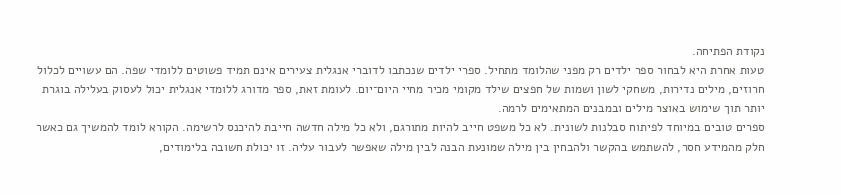נקודת הפתיחה.
טעות אחרת היא לבחור ספר ילדים רק מפני שהלומד מתחיל. ספרי ילדים שנכתבו לדוברי אנגלית צעירים אינם תמיד פשוטים ללומדי שפה. הם עשויים לכלול חרוזים, מילים נדירות, משחקי לשון ושמות של חפצים שילד מקומי מכיר מחיי היום־יום. לעומת זאת, ספר מדורג ללומדי אנגלית יכול לעסוק בעלילה בוגרת יותר תוך שימוש באוצר מילים ובמבנים המתאימים לרמה.
ספרים טובים במיוחד לפיתוח סבלנות לשונית. לא כל משפט חייב להיות מתורגם, ולא כל מילה חדשה חייבת להיכנס לרשימה. הקורא לומד להמשיך גם כאשר חלק מהמידע חסר, להשתמש בהקשר ולהבחין בין מילה שמונעת הבנה לבין מילה שאפשר לעבור עליה. זו יכולת חשובה בלימודים,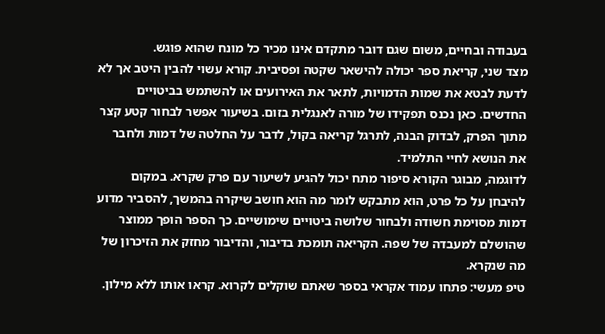בעבודה ובחיים, משום שגם דובר מתקדם אינו מכיר כל מונח שהוא פוגש.
מצד שני, קריאת ספר יכולה להישאר שקטה ופסיבית. קורא עשוי להבין היטב אך לא לדעת לבטא את שמות הדמויות, לתאר את האירועים או להשתמש בביטויים החדשים. כאן נכנס תפקידו של מורה לאנגלית בזום. בשיעור אפשר לבחור קטע קצר מתוך הפרק, לבדוק הבנה, לתרגל קריאה בקול, לדבר על החלטה של דמות ולחבר את הנושא לחיי התלמיד.
לדוגמה, מבוגר הקורא סיפור מתח יכול להגיע לשיעור עם פרק שקרא. במקום להיבחן על כל פרט, הוא מתבקש לומר מה הוא חושב שיקרה בהמשך, להסביר מדוע דמות מסוימת חשודה ולבחור שלושה ביטויים שימושיים. כך הספר הופך ממוצר שהושלם למעבדה של שפה. הקריאה תומכת בדיבור, והדיבור מחזק את הזיכרון של מה שנקרא.
טיפ מעשי: פתחו עמוד אקראי בספר שאתם שוקלים לקרוא. קראו אותו ללא מילון.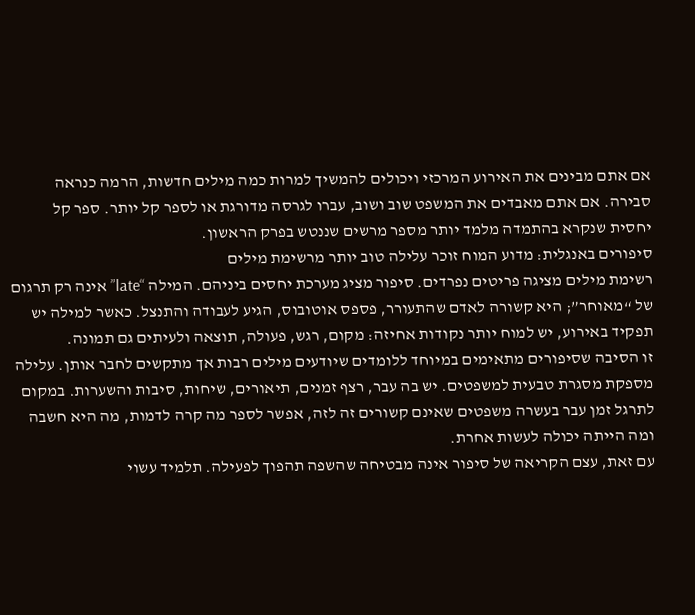אם אתם מבינים את האירוע המרכזי ויכולים להמשיך למרות כמה מילים חדשות, הרמה כנראה סבירה. אם אתם מאבדים את המשפט שוב ושוב, עברו לגרסה מדורגת או לספר קל יותר. ספר קל יחסית שנקרא בהתמדה מלמד יותר מספר מרשים שננטש בפרק הראשון.
סיפורים באנגלית: מדוע המוח זוכר עלילה טוב יותר מרשימת מילים
רשימת מילים מציגה פריטים נפרדים. סיפור מציג מערכת יחסים ביניהם. המילה “late” אינה רק תרגום של “מאוחר”; היא קשורה לאדם שהתעורר, פספס אוטובוס, הגיע לעבודה והתנצל. כאשר למילה יש תפקיד באירוע, יש למוח יותר נקודות אחיזה: מקום, רגש, פעולה, תוצאה ולעיתים גם תמונה.
זו הסיבה שסיפורים מתאימים במיוחד ללומדים שיודעים מילים רבות אך מתקשים לחבר אותן. עלילה מספקת מסגרת טבעית למשפטים. יש בה עבר, רצף זמנים, תיאורים, שיחות, סיבות והשערות. במקום לתרגל זמן עבר בעשרה משפטים שאינם קשורים זה לזה, אפשר לספר מה קרה לדמות, מה היא חשבה ומה הייתה יכולה לעשות אחרת.
עם זאת, עצם הקריאה של סיפור אינה מבטיחה שהשפה תהפוך לפעילה. תלמיד עשוי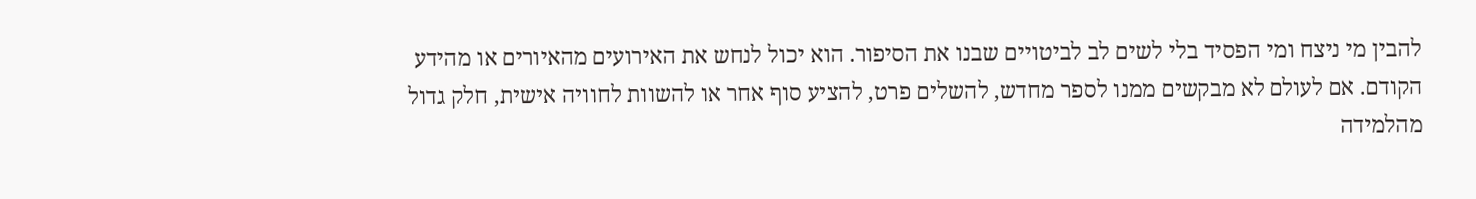להבין מי ניצח ומי הפסיד בלי לשים לב לביטויים שבנו את הסיפור. הוא יכול לנחש את האירועים מהאיורים או מהידע הקודם. אם לעולם לא מבקשים ממנו לספר מחדש, להשלים פרט, להציע סוף אחר או להשוות לחוויה אישית, חלק גדול מהלמידה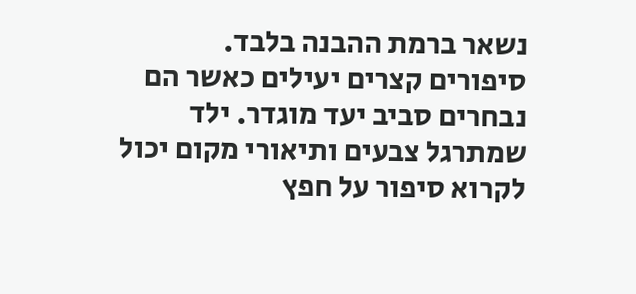נשאר ברמת ההבנה בלבד.
סיפורים קצרים יעילים כאשר הם נבחרים סביב יעד מוגדר. ילד שמתרגל צבעים ותיאורי מקום יכול לקרוא סיפור על חפץ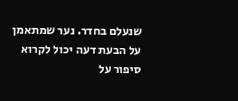שנעלם בחדר. נער שמתאמן על הבעת דעה יכול לקרוא סיפור על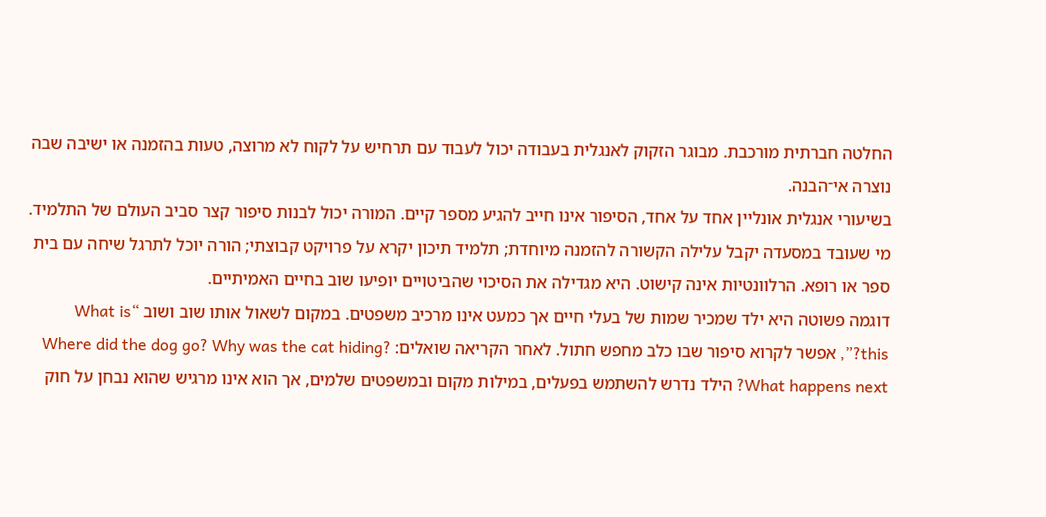החלטה חברתית מורכבת. מבוגר הזקוק לאנגלית בעבודה יכול לעבוד עם תרחיש על לקוח לא מרוצה, טעות בהזמנה או ישיבה שבה נוצרה אי־הבנה.
בשיעורי אנגלית אונליין אחד על אחד, הסיפור אינו חייב להגיע מספר קיים. המורה יכול לבנות סיפור קצר סביב העולם של התלמיד. מי שעובד במסעדה יקבל עלילה הקשורה להזמנה מיוחדת; תלמיד תיכון יקרא על פרויקט קבוצתי; הורה יוכל לתרגל שיחה עם בית ספר או רופא. הרלוונטיות אינה קישוט. היא מגדילה את הסיכוי שהביטויים יופיעו שוב בחיים האמיתיים.
דוגמה פשוטה היא ילד שמכיר שמות של בעלי חיים אך כמעט אינו מרכיב משפטים. במקום לשאול אותו שוב ושוב “What is this?”, אפשר לקרוא סיפור שבו כלב מחפש חתול. לאחר הקריאה שואלים: Where did the dog go? Why was the cat hiding? What happens next? הילד נדרש להשתמש בפעלים, במילות מקום ובמשפטים שלמים, אך הוא אינו מרגיש שהוא נבחן על חוק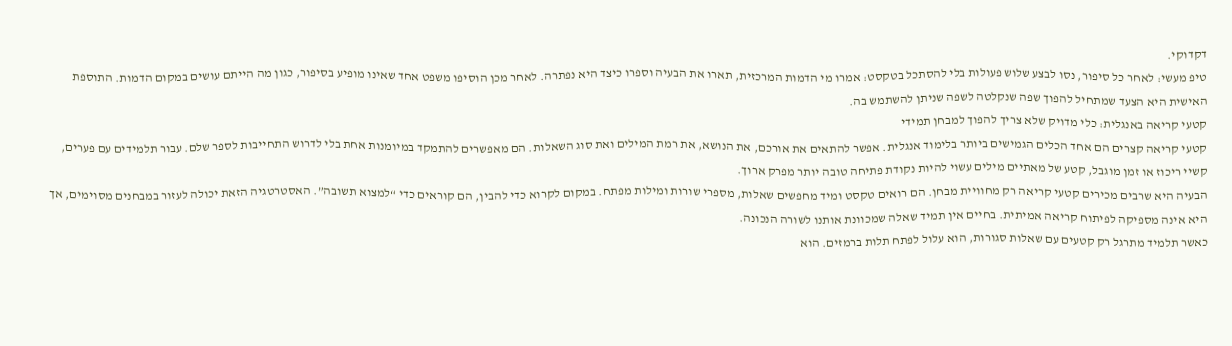דקדוקי.
טיפ מעשי: לאחר כל סיפור, נסו לבצע שלוש פעולות בלי להסתכל בטקסט: אמרו מי הדמות המרכזית, תארו את הבעיה וספרו כיצד היא נפתרה. לאחר מכן הוסיפו משפט אחד שאינו מופיע בסיפור, כגון מה הייתם עושים במקום הדמות. התוספת האישית היא הצעד שמתחיל להפוך שפה שנקלטה לשפה שניתן להשתמש בה.
קטעי קריאה באנגלית: כלי מדויק שלא צריך להפוך למבחן תמידי
קטעי קריאה קצרים הם אחד הכלים הגמישים ביותר בלימוד אנגלית. אפשר להתאים את אורכם, את הנושא, את רמת המילים ואת סוג השאלות. הם מאפשרים להתמקד במיומנות אחת בלי לדרוש התחייבות לספר שלם. עבור תלמידים עם פערים, קשיי ריכוז או זמן מוגבל, קטע של מאתיים מילים עשוי להיות נקודת פתיחה טובה יותר מפרק ארוך.
הבעיה היא שרבים מכירים קטעי קריאה רק מחוויית מבחן. הם רואים טקסט ומיד מחפשים שאלות, מספרי שורות ומילות מפתח. במקום לקרוא כדי להבין, הם קוראים כדי “למצוא תשובה”. האסטרטגיה הזאת יכולה לעזור במבחנים מסוימים, אך היא אינה מספיקה לפיתוח קריאה אמיתית. בחיים אין תמיד שאלה שמכוונת אותנו לשורה הנכונה.
כאשר תלמיד מתרגל רק קטעים עם שאלות סגורות, הוא עלול לפתח תלות ברמזים. הוא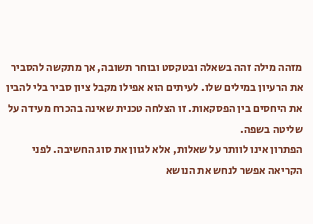מזהה מילה זהה בשאלה ובטקסט ובוחר תשובה, אך מתקשה להסביר את הרעיון במילים שלו. לעיתים הוא אפילו מקבל ציון סביר בלי להבין את היחסים בין הפסקאות. זו הצלחה טכנית שאינה בהכרח מעידה על שליטה בשפה.
הפתרון אינו לוותר על שאלות, אלא לגוון את סוג החשיבה. לפני הקריאה אפשר לנחש את הנושא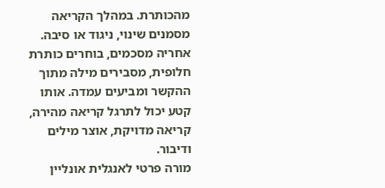מהכותרת. במהלך הקריאה מסמנים שינוי, ניגוד או סיבה. אחריה מסכמים, בוחרים כותרת חלופית, מסבירים מילה מתוך ההקשר ומביעים עמדה. אותו קטע יכול לתרגל קריאה מהירה, קריאה מדויקת, אוצר מילים ודיבור.
מורה פרטי לאנגלית אונליין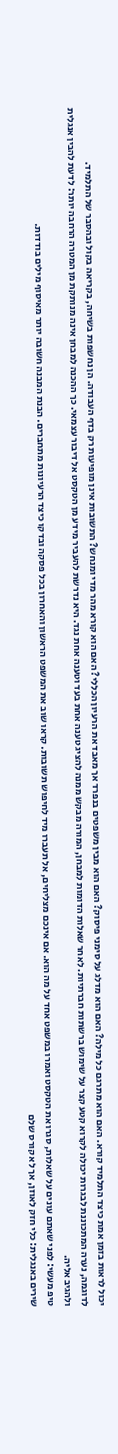יכול לראות בזמן אמת כיצד התלמיד קורא. האם הוא מתרגם כל מילה? האם הוא מדלג על סימני פיסוק? האם הוא מבין משפטים בנפרד אך מאבד את הרעיון הכללי? האם הוא קורא מהר מדי ומנחש? התשובות אינן מופיעות רק בדף העבודה. הן נחשפות בשיחה, בקריאה בקול ובהסבר של התלמיד.
לדוגמה, נערה המתכוננת לבגרות יכולה לקרוא קטע קצר על שימוש ברשתות חברתיות. לאחר שאלות הדומות למבחן, המורה מבקש ממנה להציג טענה אחת בעד וטענה אחת נגד. היא נדרשת להעביר מידע מן הטקסט אל דיבור עצמאי. כך ההכנה למבחן אינה מנותקת מן המטרה הרחבה יותר: לדעת להבין אנגלית ולהגיב אליה.
טיפ מעשי: לפני שאתם עונים על שאלות, סגרו את הטקסט ואמרו במשפט אחד על מה הוא. אם אינכם מצליחים, אל תעברו מיד לחיפוש תשובות. קראו שוב את המשפט הראשון והאחרון בכל פסקה ובדקו כיצד הרעיונות מתחברים. הבנת המבנה חשובה יותר מאיסוף מילים בודדות.
שירים באנגלית: כלי חזק לאוזן, אך לא קורס שלם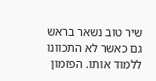שיר טוב נשאר בראש גם כאשר לא התכוונו ללמוד אותו. הפזמון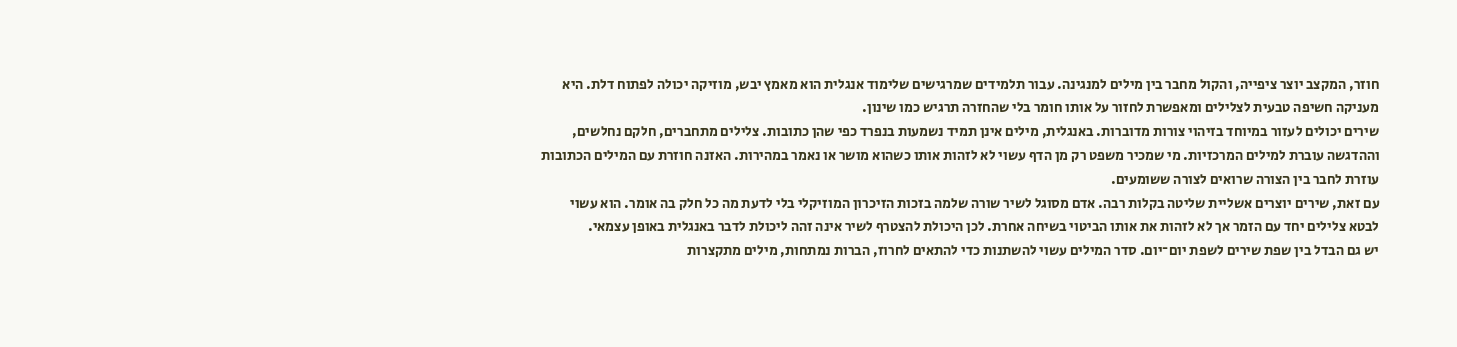חוזר, המקצב יוצר ציפייה, והקול מחבר בין מילים למנגינה. עבור תלמידים שמרגישים שלימוד אנגלית הוא מאמץ יבש, מוזיקה יכולה לפתוח דלת. היא מעניקה חשיפה טבעית לצלילים ומאפשרת לחזור על אותו חומר בלי שהחזרה תרגיש כמו שינון.
שירים יכולים לעזור במיוחד בזיהוי צורות מדוברות. באנגלית, מילים אינן תמיד נשמעות בנפרד כפי שהן כתובות. צלילים מתחברים, חלקם נחלשים, וההדגשה עוברת למילים המרכזיות. מי שמכיר משפט רק מן הדף עשוי לא לזהות אותו כשהוא מושר או נאמר במהירות. האזנה חוזרת עם המילים הכתובות עוזרת לחבר בין הצורה שרואים לצורה ששומעים.
עם זאת, שירים יוצרים אשליית שליטה בקלות רבה. אדם מסוגל לשיר שורה שלמה בזכות הזיכרון המוזיקלי בלי לדעת מה כל חלק בה אומר. הוא עשוי לבטא צלילים יחד עם הזמר אך לא לזהות את אותו הביטוי בשיחה אחרת. לכן היכולת להצטרף לשיר אינה זהה ליכולת לדבר באנגלית באופן עצמאי.
יש גם הבדל בין שפת שירים לשפת יום־יום. סדר המילים עשוי להשתנות כדי להתאים לחרוז, הברות נמתחות, מילים מתקצרות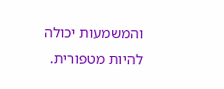והמשמעות יכולה להיות מטפורית.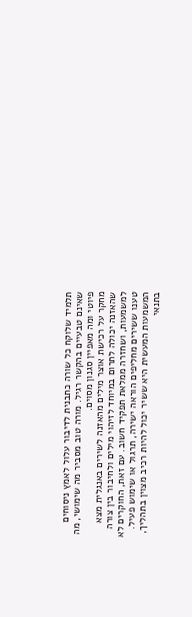תלמיד שלוקח כל שורה כתבנית לדיבור עלול לאמץ ניסוחים שאינם טבעיים בהקשר רגיל. מורה טוב מסביר מה שימושי, מה פיוטי ומה מאפיין סגנון מסוים.
מחקר על רכישת אוצר מילים מהאזנה לשירים באנגלית מצא שהאזנה יכולה לתרום במיוחד לזיהוי מילים ולחיבור בין צורה למשמעות, ושחזרה ממלאת תפקיד חשוב. עם זאת, החוקרים לא טענו ששירים מחליפים הוראה ישירה, תרגול או שימוש פעיל. המשמעות המעשית היא ששיר יכול להיות רכיב מצוין בתהליך, בתנאי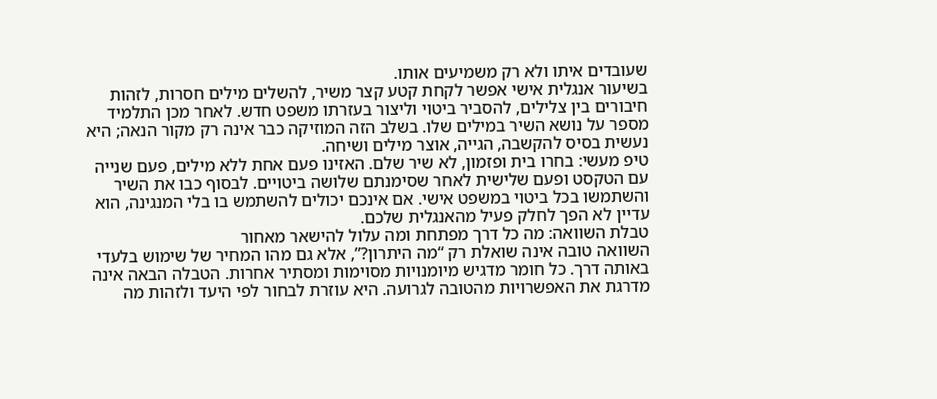שעובדים איתו ולא רק משמיעים אותו.
בשיעור אנגלית אישי אפשר לקחת קטע קצר משיר, להשלים מילים חסרות, לזהות חיבורים בין צלילים, להסביר ביטוי וליצור בעזרתו משפט חדש. לאחר מכן התלמיד מספר על נושא השיר במילים שלו. בשלב הזה המוזיקה כבר אינה רק מקור הנאה; היא נעשית בסיס להקשבה, הגייה, אוצר מילים ושיחה.
טיפ מעשי: בחרו בית ופזמון, לא שיר שלם. האזינו פעם אחת ללא מילים, פעם שנייה עם הטקסט ופעם שלישית לאחר שסימנתם שלושה ביטויים. לבסוף כבו את השיר והשתמשו בכל ביטוי במשפט אישי. אם אינכם יכולים להשתמש בו בלי המנגינה, הוא עדיין לא הפך לחלק פעיל מהאנגלית שלכם.
טבלת השוואה: מה כל דרך מפתחת ומה עלול להישאר מאחור
השוואה טובה אינה שואלת רק “מה היתרון?”, אלא גם מהו המחיר של שימוש בלעדי באותה דרך. כל חומר מדגיש מיומנויות מסוימות ומסתיר אחרות. הטבלה הבאה אינה מדרגת את האפשרויות מהטובה לגרועה. היא עוזרת לבחור לפי היעד ולזהות מה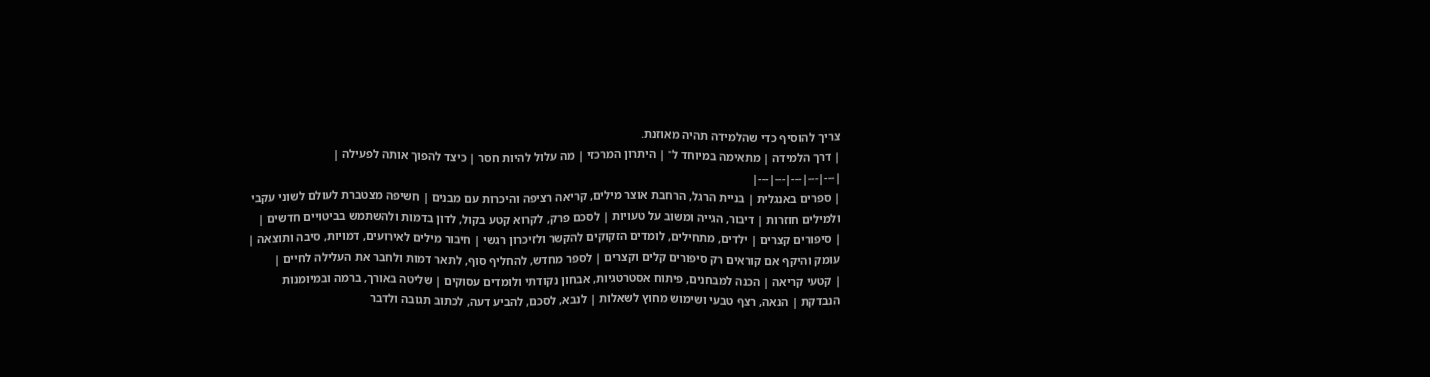צריך להוסיף כדי שהלמידה תהיה מאוזנת.
| דרך הלמידה | מתאימה במיוחד ל־ | היתרון המרכזי | מה עלול להיות חסר | כיצד להפוך אותה לפעילה |
|---|---|---|---|---|
| ספרים באנגלית | בניית הרגל, הרחבת אוצר מילים, קריאה רציפה והיכרות עם מבנים | חשיפה מצטברת לעולם לשוני עקבי ולמילים חוזרות | דיבור, הגייה ומשוב על טעויות | לסכם פרק, לקרוא קטע בקול, לדון בדמות ולהשתמש בביטויים חדשים |
| סיפורים קצרים | ילדים, מתחילים, לומדים הזקוקים להקשר ולזיכרון רגשי | חיבור מילים לאירועים, דמויות, סיבה ותוצאה | עומק והיקף אם קוראים רק סיפורים קלים וקצרים | לספר מחדש, להחליף סוף, לתאר דמות ולחבר את העלילה לחיים |
| קטעי קריאה | הכנה למבחנים, פיתוח אסטרטגיות, אבחון נקודתי ולומדים עסוקים | שליטה באורך, ברמה ובמיומנות הנבדקת | הנאה, רצף טבעי ושימוש מחוץ לשאלות | לנבא, לסכם, להביע דעה, לכתוב תגובה ולדבר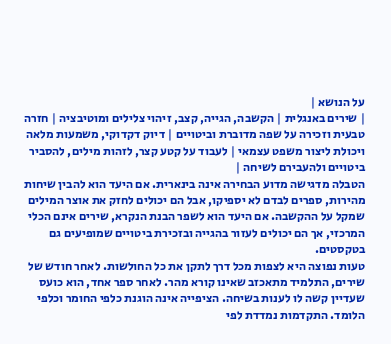על הנושא |
| שירים באנגלית | הקשבה, הגייה, קצב, זיהוי צלילים ומוטיבציה | חזרה טבעית וזכירה על שפה מדוברת וביטויים | דיוק דקדוקי, משמעות מלאה ויכולת ליצור משפט עצמאי | לעבוד על קטע קצר, לזהות מילים, להסביר ביטויים ולהעבירם לשיחה |
הטבלה מדגישה מדוע הבחירה אינה בינארית. אם היעד הוא להבין שיחות מהירות, ספרים לבדם לא יספיקו, אבל הם יכולים לחזק את אוצר המילים שמקל על ההקשבה. אם היעד הוא לשפר הבנת הנקרא, שירים אינם הכלי המרכזי, אך הם יכולים לעזור בהגייה ובזכירת ביטויים שמופיעים גם בטקסטים.
טעות נפוצה היא לצפות מכל דרך לתקן את כל החולשות. לאחר חודש של שירים, התלמיד מתאכזב שאינו קורא מהר. לאחר ספר אחד, הוא כועס שעדיין קשה לו לענות בשיחה. הציפייה אינה הוגנת כלפי החומר וכלפי הלומד. התקדמות נמדדת לפי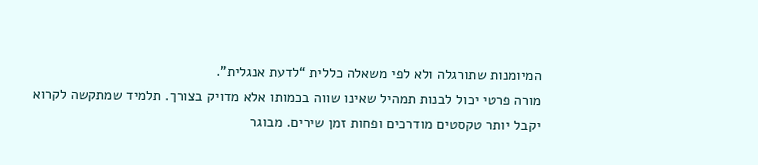המיומנות שתורגלה ולא לפי משאלה כללית “לדעת אנגלית”.
מורה פרטי יכול לבנות תמהיל שאינו שווה בכמותו אלא מדויק בצורך. תלמיד שמתקשה לקרוא יקבל יותר טקסטים מודרכים ופחות זמן שירים. מבוגר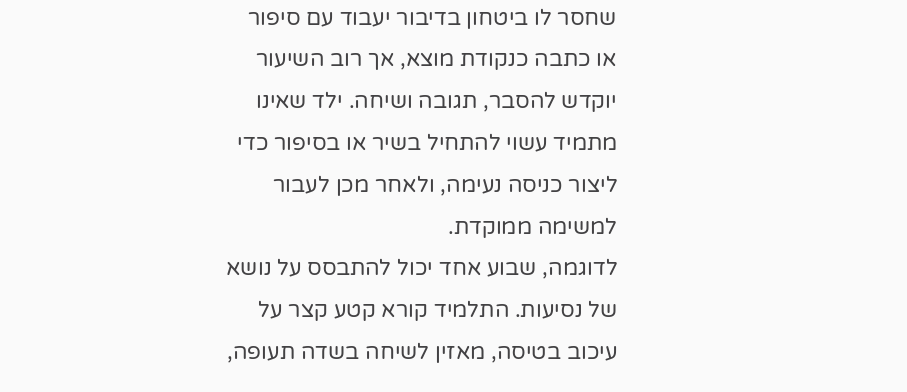שחסר לו ביטחון בדיבור יעבוד עם סיפור או כתבה כנקודת מוצא, אך רוב השיעור יוקדש להסבר, תגובה ושיחה. ילד שאינו מתמיד עשוי להתחיל בשיר או בסיפור כדי ליצור כניסה נעימה, ולאחר מכן לעבור למשימה ממוקדת.
לדוגמה, שבוע אחד יכול להתבסס על נושא של נסיעות. התלמיד קורא קטע קצר על עיכוב בטיסה, מאזין לשיחה בשדה תעופה,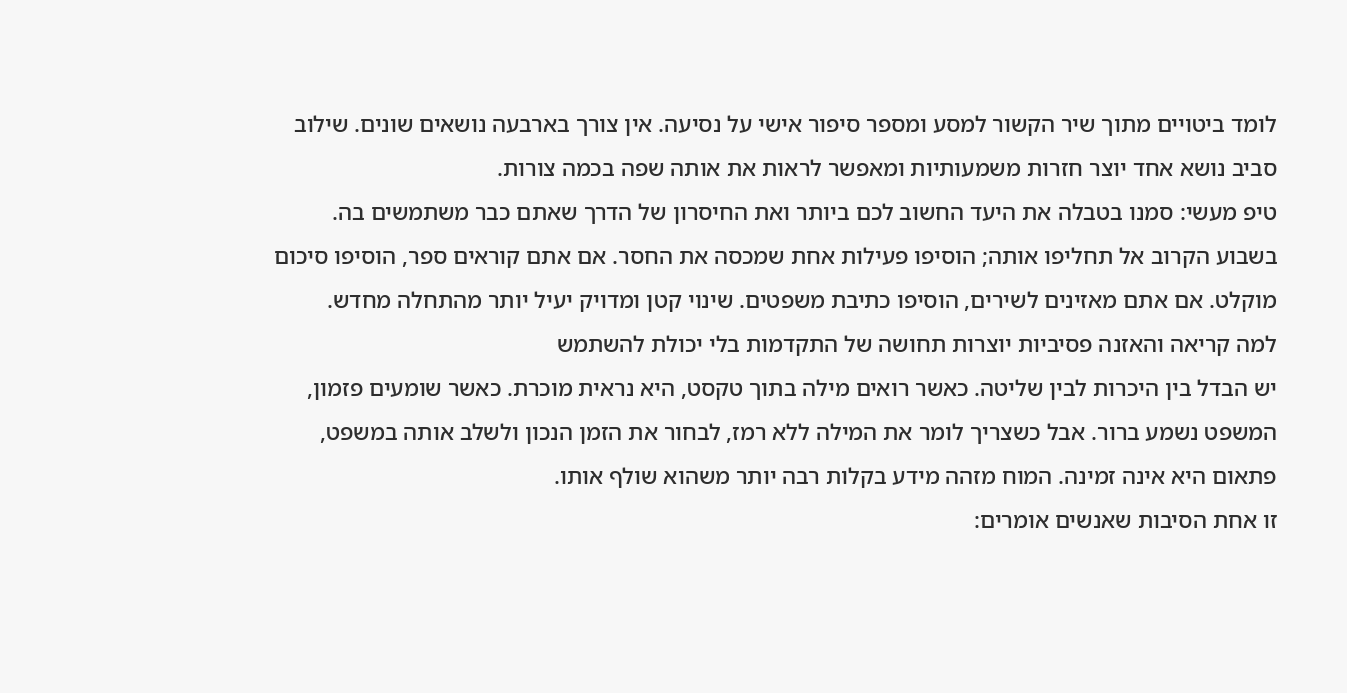לומד ביטויים מתוך שיר הקשור למסע ומספר סיפור אישי על נסיעה. אין צורך בארבעה נושאים שונים. שילוב סביב נושא אחד יוצר חזרות משמעותיות ומאפשר לראות את אותה שפה בכמה צורות.
טיפ מעשי: סמנו בטבלה את היעד החשוב לכם ביותר ואת החיסרון של הדרך שאתם כבר משתמשים בה. בשבוע הקרוב אל תחליפו אותה; הוסיפו פעילות אחת שמכסה את החסר. אם אתם קוראים ספר, הוסיפו סיכום מוקלט. אם אתם מאזינים לשירים, הוסיפו כתיבת משפטים. שינוי קטן ומדויק יעיל יותר מהתחלה מחדש.
למה קריאה והאזנה פסיביות יוצרות תחושה של התקדמות בלי יכולת להשתמש
יש הבדל בין היכרות לבין שליטה. כאשר רואים מילה בתוך טקסט, היא נראית מוכרת. כאשר שומעים פזמון, המשפט נשמע ברור. אבל כשצריך לומר את המילה ללא רמז, לבחור את הזמן הנכון ולשלב אותה במשפט, פתאום היא אינה זמינה. המוח מזהה מידע בקלות רבה יותר משהוא שולף אותו.
זו אחת הסיבות שאנשים אומרים: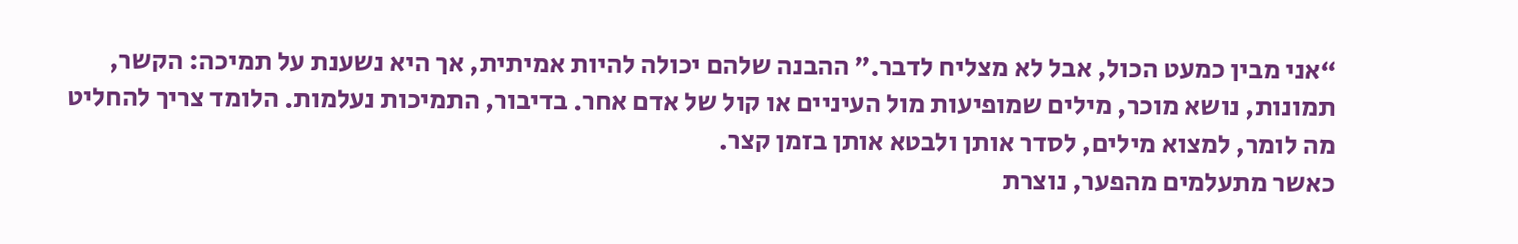“אני מבין כמעט הכול, אבל לא מצליח לדבר.” ההבנה שלהם יכולה להיות אמיתית, אך היא נשענת על תמיכה: הקשר, תמונות, נושא מוכר, מילים שמופיעות מול העיניים או קול של אדם אחר. בדיבור, התמיכות נעלמות. הלומד צריך להחליט מה לומר, למצוא מילים, לסדר אותן ולבטא אותן בזמן קצר.
כאשר מתעלמים מהפער, נוצרת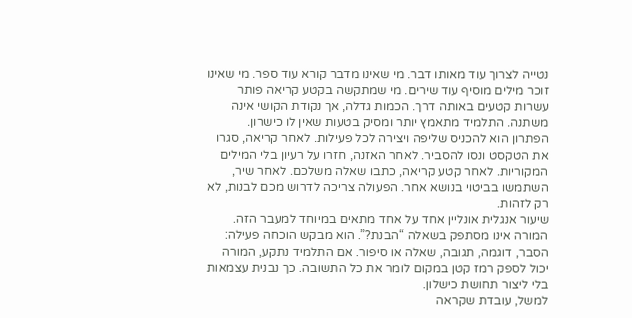נטייה לצרוך עוד מאותו דבר. מי שאינו מדבר קורא עוד ספר. מי שאינו זוכר מילים מוסיף עוד שירים. מי שמתקשה בקטע קריאה פותר עשרות קטעים באותה דרך. הכמות גדלה, אך נקודת הקושי אינה משתנה. התלמיד מתאמץ יותר ומסיק בטעות שאין לו כישרון.
הפתרון הוא להכניס שליפה ויצירה לכל פעילות. לאחר קריאה, סגרו את הטקסט ונסו להסביר. לאחר האזנה, חזרו על רעיון בלי המילים המקוריות. לאחר קטע קריאה, כתבו שאלה משלכם. לאחר שיר, השתמשו בביטוי בנושא אחר. הפעולה צריכה לדרוש מכם לבנות, לא רק לזהות.
שיעור אנגלית אונליין אחד על אחד מתאים במיוחד למעבר הזה. המורה אינו מסתפק בשאלה “הבנת?”. הוא מבקש הוכחה פעילה: הסבר, דוגמה, תגובה, שאלה או סיפור. אם התלמיד נתקע, המורה יכול לספק רמז קטן במקום לומר את כל התשובה. כך נבנית עצמאות בלי ליצור תחושת כישלון.
למשל, עובדת שקראה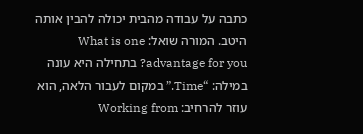כתבה על עבודה מהבית יכולה להבין אותה היטב. המורה שואל: What is one advantage for you? בתחילה היא עונה במילה: “Time.” במקום לעבור הלאה, הוא עוזר להרחיב: Working from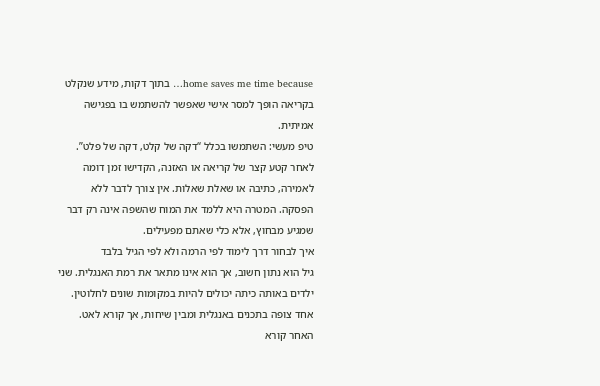home saves me time because… בתוך דקות, מידע שנקלט בקריאה הופך למסר אישי שאפשר להשתמש בו בפגישה אמיתית.
טיפ מעשי: השתמשו בכלל “דקה של קלט, דקה של פלט”. לאחר קטע קצר של קריאה או האזנה, הקדישו זמן דומה לאמירה, כתיבה או שאלת שאלות. אין צורך לדבר ללא הפסקה. המטרה היא ללמד את המוח שהשפה אינה רק דבר שמגיע מבחוץ, אלא כלי שאתם מפעילים.
איך לבחור דרך לימוד לפי הרמה ולא לפי הגיל בלבד
גיל הוא נתון חשוב, אך הוא אינו מתאר את רמת האנגלית. שני ילדים באותה כיתה יכולים להיות במקומות שונים לחלוטין. אחד צופה בתכנים באנגלית ומבין שיחות, אך קורא לאט. האחר קורא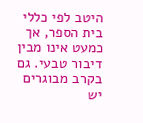היטב לפי כללי בית הספר, אך כמעט אינו מבין דיבור טבעי. גם בקרב מבוגרים יש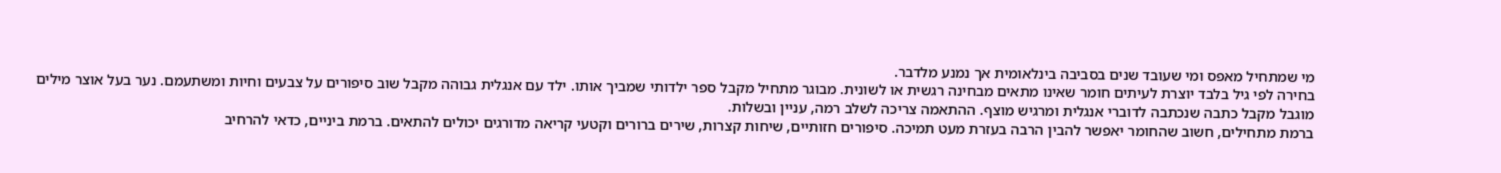מי שמתחיל מאפס ומי שעובד שנים בסביבה בינלאומית אך נמנע מלדבר.
בחירה לפי גיל בלבד יוצרת לעיתים חומר שאינו מתאים מבחינה רגשית או לשונית. מבוגר מתחיל מקבל ספר ילדותי שמביך אותו. ילד עם אנגלית גבוהה מקבל שוב סיפורים על צבעים וחיות ומשתעמם. נער בעל אוצר מילים מוגבל מקבל כתבה שנכתבה לדוברי אנגלית ומרגיש מוצף. ההתאמה צריכה לשלב רמה, עניין ובשלות.
ברמת מתחילים, חשוב שהחומר יאפשר להבין הרבה בעזרת מעט תמיכה. סיפורים חזותיים, שיחות קצרות, שירים ברורים וקטעי קריאה מדורגים יכולים להתאים. ברמת ביניים, כדאי להרחיב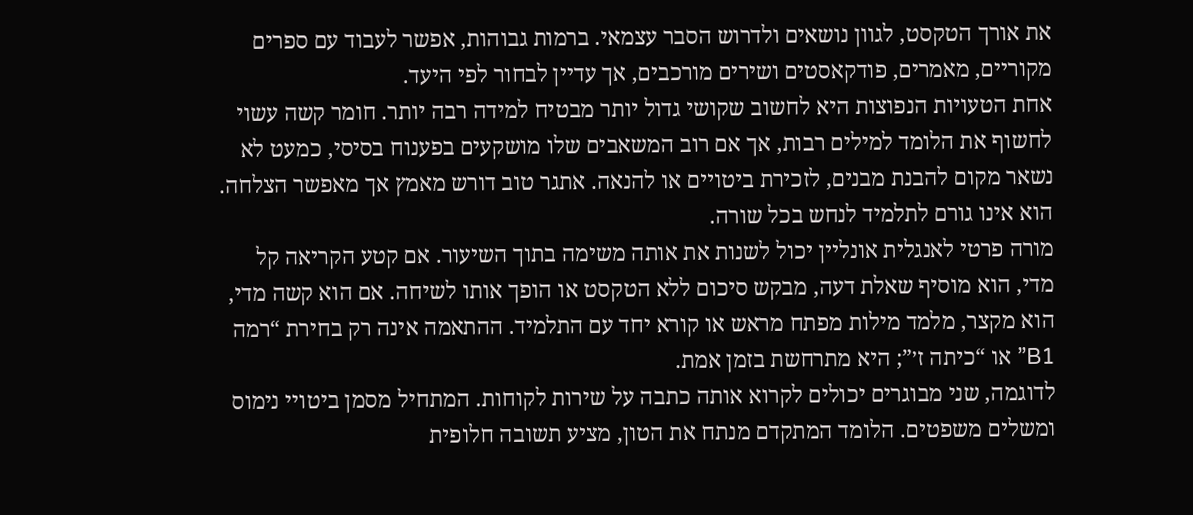את אורך הטקסט, לגוון נושאים ולדרוש הסבר עצמאי. ברמות גבוהות, אפשר לעבוד עם ספרים מקוריים, מאמרים, פודקאסטים ושירים מורכבים, אך עדיין לבחור לפי היעד.
אחת הטעויות הנפוצות היא לחשוב שקושי גדול יותר מבטיח למידה רבה יותר. חומר קשה עשוי לחשוף את הלומד למילים רבות, אך אם רוב המשאבים שלו מושקעים בפענוח בסיסי, כמעט לא נשאר מקום להבנת מבנים, לזכירת ביטויים או להנאה. אתגר טוב דורש מאמץ אך מאפשר הצלחה. הוא אינו גורם לתלמיד לנחש בכל שורה.
מורה פרטי לאנגלית אונליין יכול לשנות את אותה משימה בתוך השיעור. אם קטע הקריאה קל מדי, הוא מוסיף שאלת דעה, מבקש סיכום ללא הטקסט או הופך אותו לשיחה. אם הוא קשה מדי, הוא מקצר, מלמד מילות מפתח מראש או קורא יחד עם התלמיד. ההתאמה אינה רק בחירת “רמה B1” או “כיתה ז׳”; היא מתרחשת בזמן אמת.
לדוגמה, שני מבוגרים יכולים לקרוא אותה כתבה על שירות לקוחות. המתחיל מסמן ביטויי נימוס ומשלים משפטים. הלומד המתקדם מנתח את הטון, מציע תשובה חלופית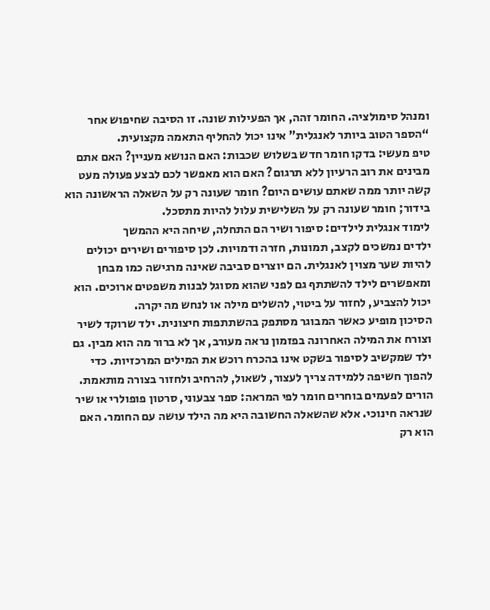ומנהל סימולציה. החומר זהה, אך הפעילות שונה. זו הסיבה שחיפוש אחר “הספר הטוב ביותר לאנגלית” אינו יכול להחליף התאמה מקצועית.
טיפ מעשי: בדקו חומר חדש בשלוש שכבות: האם הנושא מעניין? האם אתם מבינים את רוב הרעיון ללא תרגום? האם הוא מאפשר לכם לבצע פעולה מעט קשה יותר ממה שאתם עושים היום? חומר שעונה רק על השאלה הראשונה הוא בידור; חומר שעונה רק על השלישית עלול להיות מתסכל.
לימוד אנגלית לילדים: סיפור ושיר הם התחלה, שיחה היא ההמשך
ילדים נמשכים לקצב, תמונות, חזרה ודמויות. לכן סיפורים ושירים יכולים להיות שער מצוין לאנגלית. הם יוצרים סביבה שאינה מרגישה כמו מבחן ומאפשרים לילד להשתתף גם לפני שהוא מסוגל לבנות משפטים ארוכים. הוא יכול להצביע, לחזור על ביטוי, להשלים מילה או לנחש מה יקרה.
הסיכון מופיע כאשר המבוגר מסתפק בהשתתפות חיצונית. ילד שרוקד לשיר וצורח את המילה האחרונה בפזמון נראה מעורב, אך לא ברור מה הוא מבין. גם ילד שמקשיב לסיפור בשקט אינו בהכרח רוכש את המילים המרכזיות. כדי להפוך חשיפה ללמידה צריך לעצור, לשאול, להרחיב ולחזור בצורה מותאמת.
הורים לפעמים בוחרים חומר לפי המראה: ספר צבעוני, סרטון פופולרי או שיר שנראה חינוכי. אלא שהשאלה החשובה היא מה הילד עושה עם החומר. האם הוא רק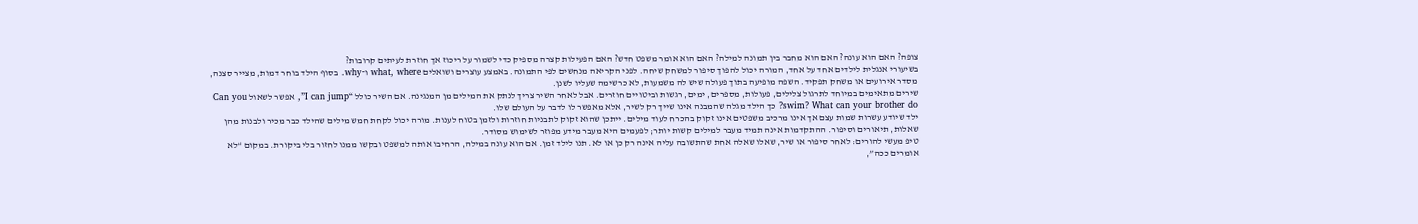צופה? האם הוא עונה? האם הוא מחבר בין תמונה למילה? האם הוא אומר משפט חדש? האם הפעילות קצרה מספיק כדי לשמור על ריכוז אך חוזרת לעיתים קרובות?
בשיעורי אנגלית לילדים אחד על אחד, המורה יכול להפוך סיפור למשחק שיחה. לפני הקריאה מנחשים לפי התמונה. באמצע עוצרים ושואלים what, where ו־why. בסוף הילד בוחר דמות, מצייר סצנה, מסדר אירועים או משחק תפקיד. השפה מופיעה בתוך פעולה שיש לה משמעות, לא כרשימה שעליו לשנן.
שירים מתאימים במיוחד לתרגול צלילים, פעולות, מספרים, ימים, רגשות וביטויים חוזרים. אבל לאחר השיר צריך לנתק את המילים מן המנגינה. אם השיר כולל “I can jump”, אפשר לשאול Can you swim? What can your brother do? כך הילד מגלה שהמבנה אינו שייך רק לשיר, אלא מאפשר לו לדבר על העולם שלו.
ילד שיודע עשרות שמות עצם אך אינו מרכיב משפטים אינו זקוק בהכרח לעוד מילים. ייתכן שהוא זקוק לתבניות חוזרות ולזמן בטוח לענות. מורה יכול לקחת חמש מילים שהילד כבר מכיר ולבנות מהן שאלות, תיאורים וסיפור. ההתקדמות אינה תמיד מעבר למילים קשות יותר; לפעמים היא מעבר מידע מפוזר לשימוש מסודר.
טיפ מעשי להורים: לאחר סיפור או שיר, שאלו שאלה אחת שהתשובה עליה אינה רק כן או לא. תנו לילד זמן. אם הוא עונה במילה, הרחיבו אותה למשפט ובקשו ממנו לחזור בלי ביקורת. במקום “לא אומרים ככה”,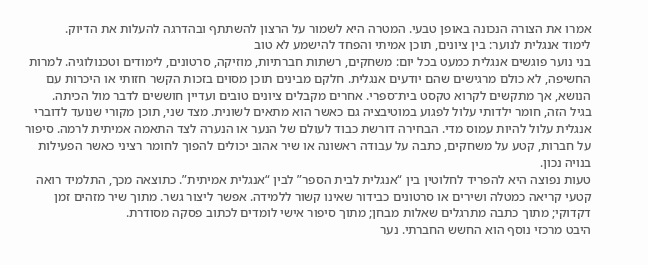אמרו את הצורה הנכונה באופן טבעי. המטרה היא לשמור על הרצון להשתתף ובהדרגה להעלות את הדיוק.
לימוד אנגלית לנוער: בין ציונים, תוכן אמיתי והפחד להישמע לא טוב
בני נוער פוגשים אנגלית כמעט בכל יום: משחקים, רשתות חברתיות, מוזיקה, סרטונים, לימודים וטכנולוגיה. למרות החשיפה, לא כולם מרגישים שהם יודעים אנגלית. חלקם מבינים תוכן מסוים בזכות הקשר חזותי או היכרות עם הנושא, אך מתקשים לקרוא טקסט בית־ספרי. אחרים מקבלים ציונים טובים ועדיין חוששים לדבר מול הכיתה.
בגיל הזה, חומר ילדותי עלול לפגוע במוטיבציה גם כאשר הוא מתאים לשונית. מצד שני, תוכן מקורי שנועד לדוברי אנגלית עלול להיות עמוס מדי. הבחירה דורשת כבוד לעולם של הנער או הנערה לצד התאמה אמיתית לרמה. סיפור על חברות, קטע על משחקים, כתבה על עבודה ראשונה או שיר אהוב יכולים להפוך לחומר רציני כאשר הפעילות בנויה נכון.
טעות נפוצה היא להפריד לחלוטין בין “אנגלית לבית הספר” לבין “אנגלית אמיתית”. כתוצאה מכך, התלמיד רואה קטעי קריאה כמטלה ושירים או סרטונים כבידור שאינו קשור ללמידה. אפשר ליצור גשר. מתוך שיר מזהים זמן דקדוקי; מתוך כתבה מתרגלים שאלות מבחן; מתוך סיפור אישי לומדים לכתוב פסקה מסודרת.
היבט מרכזי נוסף הוא החשש החברתי. נער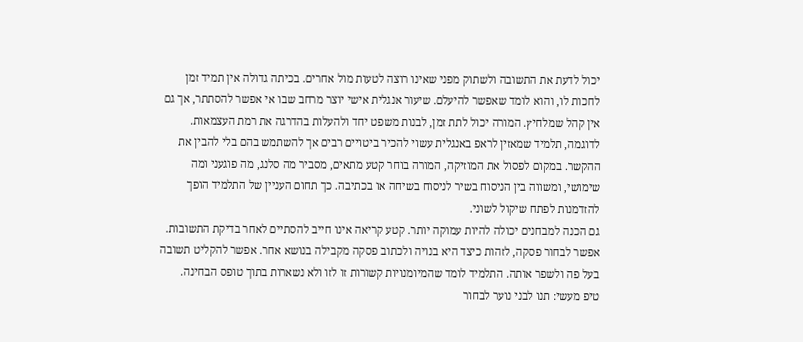יכול לדעת את התשובה ולשתוק מפני שאינו רוצה לטעות מול אחרים. בכיתה גדולה אין תמיד זמן לחכות לו, והוא לומד שאפשר להיעלם. שיעור אנגלית אישי יוצר מרחב שבו אי אפשר להסתתר, אך גם אין קהל שמלחיץ. המורה יכול לתת זמן, לבנות משפט יחד ולהעלות בהדרגה את רמת העצמאות.
לדוגמה, תלמיד שמאזין לראפ באנגלית עשוי להכיר ביטויים רבים אך להשתמש בהם בלי להבין את ההקשר. במקום לפסול את המוזיקה, המורה בוחר קטע מתאים, מסביר מה סלנג, מה פוגעני ומה שימושי, ומשווה בין הניסוח בשיר לניסוח בשיחה או בכתיבה. כך תחום העניין של התלמיד הופך להזדמנות לפתח שיקול לשוני.
גם הכנה למבחנים יכולה להיות עמוקה יותר. קטע קריאה אינו חייב להסתיים לאחר בדיקת התשובות. אפשר לבחור פסקה, לזהות כיצד היא בנויה ולכתוב פסקה מקבילה בנושא אחר. אפשר להקליט תשובה בעל פה ולשפר אותה. התלמיד לומד שהמיומנויות קשורות זו לזו ולא נשארות בתוך טופס הבחינה.
טיפ מעשי: תנו לבני נוער לבחור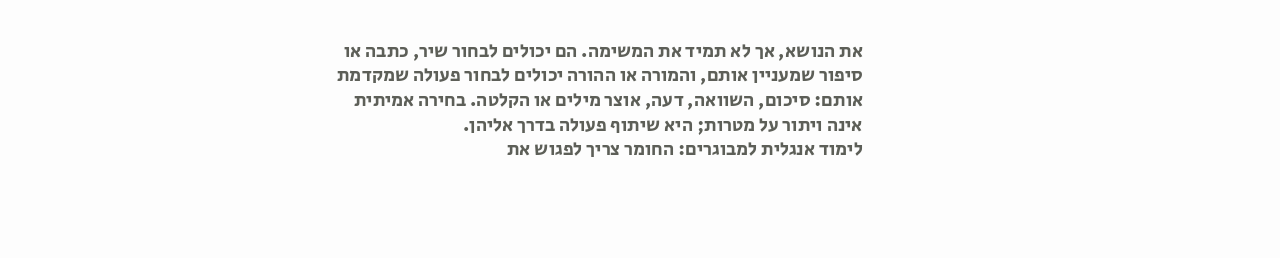את הנושא, אך לא תמיד את המשימה. הם יכולים לבחור שיר, כתבה או סיפור שמעניין אותם, והמורה או ההורה יכולים לבחור פעולה שמקדמת אותם: סיכום, השוואה, דעה, אוצר מילים או הקלטה. בחירה אמיתית אינה ויתור על מטרות; היא שיתוף פעולה בדרך אליהן.
לימוד אנגלית למבוגרים: החומר צריך לפגוש את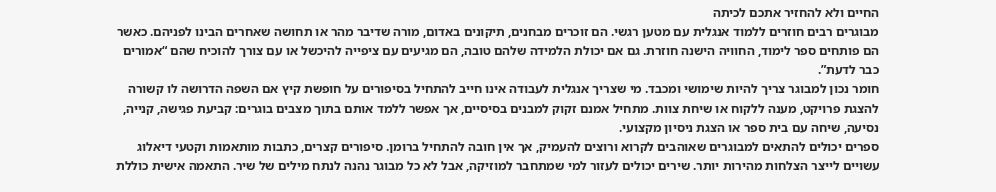החיים ולא להחזיר אתכם לכיתה
מבוגרים רבים חוזרים ללמוד אנגלית עם מטען רגשי. הם זוכרים מבחנים, תיקונים באדום, מורה שדיבר מהר או תחושה שאחרים הבינו לפניהם. כאשר הם פותחים ספר לימוד, החוויה הישנה חוזרת. גם אם יכולת הלמידה שלהם טובה, הם מגיעים עם ציפייה להיכשל או עם צורך להוכיח שהם “אמורים כבר לדעת”.
חומר נכון למבוגר צריך להיות שימושי ומכבד. מי שצריך אנגלית לעבודה אינו חייב להתחיל בסיפורים על חופשת קיץ אם השפה הדרושה לו קשורה להצגת פרויקט, מענה ללקוח או שיחת צוות. מתחיל אמנם זקוק למבנים בסיסיים, אך אפשר ללמד אותם בתוך מצבים בוגרים: קביעת פגישה, קנייה, נסיעה, שיחה עם בית ספר או הצגת ניסיון מקצועי.
ספרים יכולים להתאים למבוגרים שאוהבים לקרוא ורוצים להעמיק, אך אין חובה להתחיל ברומן. סיפורים קצרים, כתבות מותאמות וקטעי דיאלוג עשויים לייצר הצלחות מהירות יותר. שירים יכולים לעזור למי שמתחבר למוזיקה, אבל לא כל מבוגר נהנה לנתח מילים של שיר. התאמה אישית כוללת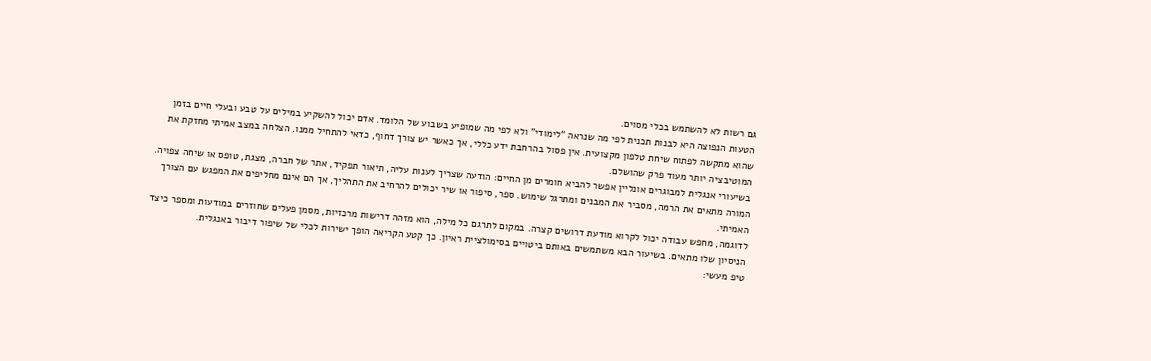גם רשות לא להשתמש בכלי מסוים.
הטעות הנפוצה היא לבנות תכנית לפי מה שנראה “לימודי” ולא לפי מה שמופיע בשבוע של הלומד. אדם יכול להשקיע במילים על טבע ובעלי חיים בזמן שהוא מתקשה לפתוח שיחת טלפון מקצועית. אין פסול בהרחבת ידע כללי, אך כאשר יש צורך דחוף, כדאי להתחיל ממנו. הצלחה במצב אמיתי מחזקת את המוטיבציה יותר מעוד פרק שהושלם.
בשיעורי אנגלית למבוגרים אונליין אפשר להביא חומרים מן החיים: הודעה שצריך לענות עליה, תיאור תפקיד, אתר של חברה, מצגת, טופס או שיחה צפויה. המורה מתאים את הרמה, מסביר את המבנים ומתרגל שימוש. ספר, סיפור או שיר יכולים להרחיב את התהליך, אך הם אינם מחליפים את המפגש עם הצורך האמיתי.
לדוגמה, מחפש עבודה יכול לקרוא מודעת דרושים קצרה. במקום לתרגם כל מילה, הוא מזהה דרישות מרכזיות, מסמן פעלים שחוזרים במודעות ומספר כיצד הניסיון שלו מתאים. בשיעור הבא משתמשים באותם ביטויים בסימולציית ראיון. כך קטע הקריאה הופך ישירות לכלי של שיפור דיבור באנגלית.
טיפ מעשי: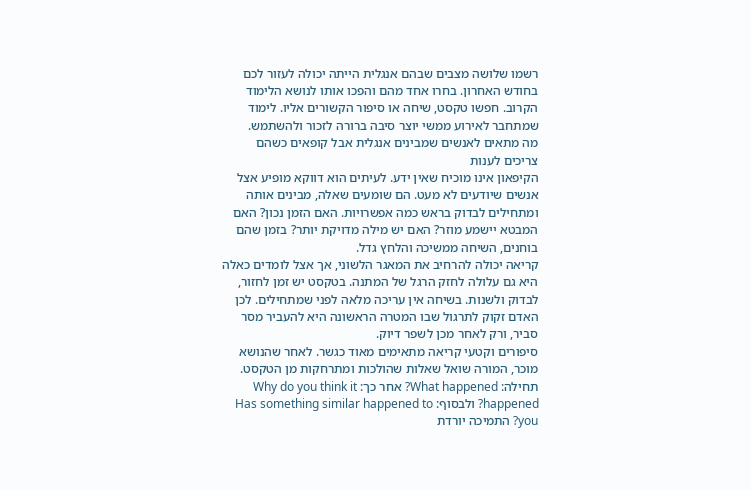רשמו שלושה מצבים שבהם אנגלית הייתה יכולה לעזור לכם בחודש האחרון. בחרו אחד מהם והפכו אותו לנושא הלימוד הקרוב. חפשו טקסט, שיחה או סיפור הקשורים אליו. לימוד שמתחבר לאירוע ממשי יוצר סיבה ברורה לזכור ולהשתמש.
מה מתאים לאנשים שמבינים אנגלית אבל קופאים כשהם צריכים לענות
הקיפאון אינו מוכיח שאין ידע. לעיתים הוא דווקא מופיע אצל אנשים שיודעים לא מעט. הם שומעים שאלה, מבינים אותה ומתחילים לבדוק בראש כמה אפשרויות. האם הזמן נכון? האם המבטא יישמע מוזר? האם יש מילה מדויקת יותר? בזמן שהם בוחנים, השיחה ממשיכה והלחץ גדל.
קריאה יכולה להרחיב את המאגר הלשוני, אך אצל לומדים כאלה היא גם עלולה לחזק הרגל של המתנה. בטקסט יש זמן לחזור, לבדוק ולשנות. בשיחה אין עריכה מלאה לפני שמתחילים. לכן האדם זקוק לתרגול שבו המטרה הראשונה היא להעביר מסר סביר, ורק לאחר מכן לשפר דיוק.
סיפורים וקטעי קריאה מתאימים מאוד כגשר. לאחר שהנושא מוכר, המורה שואל שאלות שהולכות ומתרחקות מן הטקסט. תחילה: What happened? אחר כך: Why do you think it happened? ולבסוף: Has something similar happened to you? התמיכה יורדת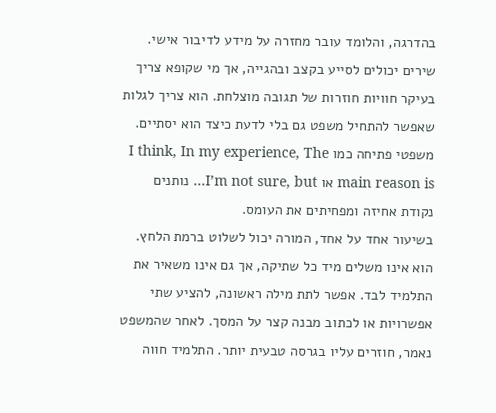בהדרגה, והלומד עובר מחזרה על מידע לדיבור אישי.
שירים יכולים לסייע בקצב ובהגייה, אך מי שקופא צריך בעיקר חוויות חוזרות של תגובה מוצלחת. הוא צריך לגלות שאפשר להתחיל משפט גם בלי לדעת כיצד הוא יסתיים. משפטי פתיחה כמו I think, In my experience, The main reason is או I’m not sure, but… נותנים נקודת אחיזה ומפחיתים את העומס.
בשיעור אחד על אחד, המורה יכול לשלוט ברמת הלחץ. הוא אינו משלים מיד כל שתיקה, אך גם אינו משאיר את התלמיד לבד. אפשר לתת מילה ראשונה, להציע שתי אפשרויות או לכתוב מבנה קצר על המסך. לאחר שהמשפט נאמר, חוזרים עליו בגרסה טבעית יותר. התלמיד חווה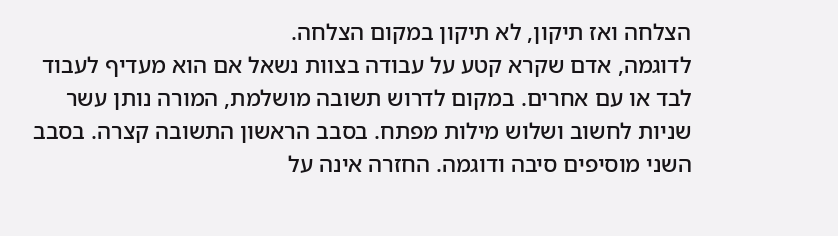הצלחה ואז תיקון, לא תיקון במקום הצלחה.
לדוגמה, אדם שקרא קטע על עבודה בצוות נשאל אם הוא מעדיף לעבוד לבד או עם אחרים. במקום לדרוש תשובה מושלמת, המורה נותן עשר שניות לחשוב ושלוש מילות מפתח. בסבב הראשון התשובה קצרה. בסבב השני מוסיפים סיבה ודוגמה. החזרה אינה על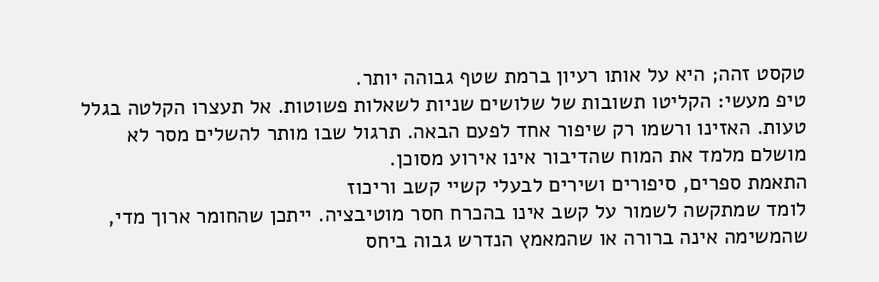טקסט זהה; היא על אותו רעיון ברמת שטף גבוהה יותר.
טיפ מעשי: הקליטו תשובות של שלושים שניות לשאלות פשוטות. אל תעצרו הקלטה בגלל טעות. האזינו ורשמו רק שיפור אחד לפעם הבאה. תרגול שבו מותר להשלים מסר לא מושלם מלמד את המוח שהדיבור אינו אירוע מסוכן.
התאמת ספרים, סיפורים ושירים לבעלי קשיי קשב וריכוז
לומד שמתקשה לשמור על קשב אינו בהכרח חסר מוטיבציה. ייתכן שהחומר ארוך מדי, שהמשימה אינה ברורה או שהמאמץ הנדרש גבוה ביחס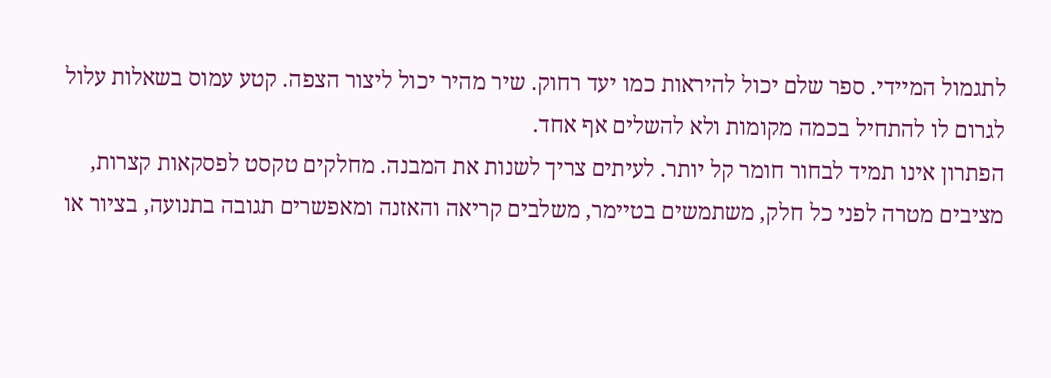לתגמול המיידי. ספר שלם יכול להיראות כמו יעד רחוק. שיר מהיר יכול ליצור הצפה. קטע עמוס בשאלות עלול לגרום לו להתחיל בכמה מקומות ולא להשלים אף אחד.
הפתרון אינו תמיד לבחור חומר קל יותר. לעיתים צריך לשנות את המבנה. מחלקים טקסט לפסקאות קצרות, מציבים מטרה לפני כל חלק, משתמשים בטיימר, משלבים קריאה והאזנה ומאפשרים תגובה בתנועה, בציור או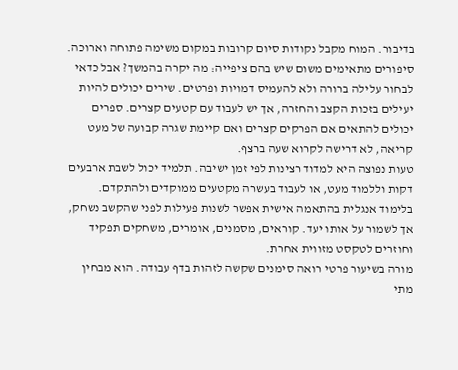בדיבור. המוח מקבל נקודות סיום קרובות במקום משימה פתוחה וארוכה.
סיפורים מתאימים משום שיש בהם ציפייה: מה יקרה בהמשך? אבל כדאי לבחור עלילה ברורה ולא להעמיס דמויות ופרטים. שירים יכולים להיות יעילים בזכות הקצב והחזרה, אך יש לעבוד עם קטעים קצרים. ספרים יכולים להתאים אם הפרקים קצרים ואם קיימת שגרה קבועה של מעט קריאה, לא דרישה לקרוא שעה ברצף.
טעות נפוצה היא למדוד רצינות לפי זמן ישיבה. תלמיד יכול לשבת ארבעים דקות וללמוד מעט, או לעבוד בעשרה מקטעים ממוקדים ולהתקדם. בלימוד אנגלית בהתאמה אישית אפשר לשנות פעילות לפני שהקשב נשחק, אך לשמור על אותו יעד. קוראים, מסמנים, אומרים, משחקים תפקיד וחוזרים לטקסט מזווית אחרת.
מורה בשיעור פרטי רואה סימנים שקשה לזהות בדף עבודה. הוא מבחין מתי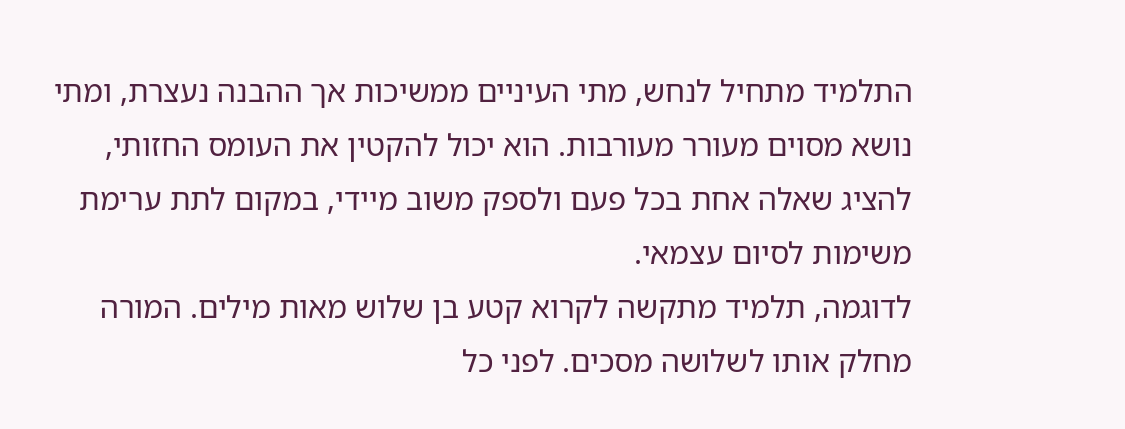התלמיד מתחיל לנחש, מתי העיניים ממשיכות אך ההבנה נעצרת, ומתי נושא מסוים מעורר מעורבות. הוא יכול להקטין את העומס החזותי, להציג שאלה אחת בכל פעם ולספק משוב מיידי, במקום לתת ערימת משימות לסיום עצמאי.
לדוגמה, תלמיד מתקשה לקרוא קטע בן שלוש מאות מילים. המורה מחלק אותו לשלושה מסכים. לפני כל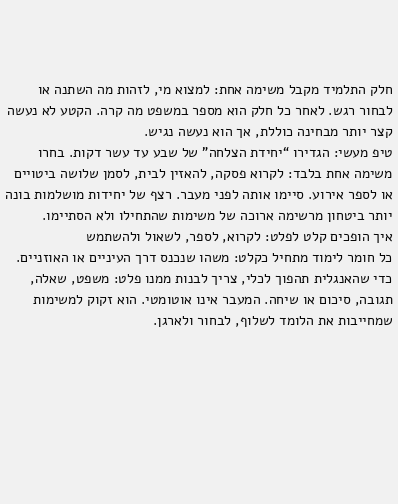חלק התלמיד מקבל משימה אחת: למצוא מי, לזהות מה השתנה או לבחור רגש. לאחר כל חלק הוא מספר במשפט מה קרה. הקטע לא נעשה קצר יותר מבחינה כוללת, אך הוא נעשה נגיש.
טיפ מעשי: הגדירו “יחידת הצלחה” של שבע עד עשר דקות. בחרו משימה אחת בלבד: לקרוא פסקה, להאזין לבית, לסמן שלושה ביטויים או לספר אירוע. סיימו אותה לפני מעבר. רצף של יחידות מושלמות בונה יותר ביטחון מרשימה ארוכה של משימות שהתחילו ולא הסתיימו.
איך הופכים קלט לפלט: לקרוא, לספר, לשאול ולהשתמש
כל חומר לימוד מתחיל כקלט: משהו שנכנס דרך העיניים או האוזניים. כדי שהאנגלית תהפוך לכלי, צריך לבנות ממנו פלט: משפט, שאלה, תגובה, סיכום או שיחה. המעבר אינו אוטומטי. הוא זקוק למשימות שמחייבות את הלומד לשלוף, לבחור ולארגן.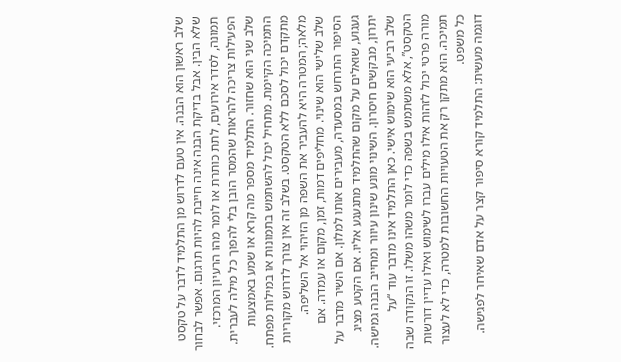שלב ראשון הוא הבנה. אין טעם לדרוש מן התלמיד לדבר על טקסט שלא הבין. אבל בדיקת הבנה אינה חייבת להיות תרגום. אפשר לבחור תמונה, לסדר אירועים, לתת כותרת או לומר מהו הרעיון המרכזי. הפעילות צריכה להראות שהמסר הובן בלי להפוך כל מילה לעברית.
שלב שני הוא שחזור. התלמיד מספר מה קרא או שמע באמצעות התמיכה הקיימת. מתחיל יכול להשתמש בתמונות או במילות מפתח. מתקדם יכול לסכם ללא הטקסט. בשלב זה אין צורך לדרוש מקוריות מלאה; המטרה היא להעביר את השפה מן הזיהוי אל השליפה.
שלב שלישי הוא שינוי. מחליפים דמות, זמן, מקום או עמדה. אם הסיפור התרחש במסעדה, מעבירים אותו למלון. אם השיר מדבר על געגוע, שואלים על מקום שהתלמיד מתגעגע אליו. אם הקטע מציג יתרון, מבקשים חיסרון. השינוי מונע שינון עיוור ומחייב הבנה גמישה.
שלב רביעי הוא שימוש אישי. כאן התלמיד אינו מדבר עוד “על הטקסט”, אלא משתמש בשפה כדי לומר משהו משלו. זו הנקודה שבה מורה פרטי יכול לזהות אילו מילים עברו לשימוש ואילו עדיין דורשות תמיכה. הוא מתקן רק את הטעויות החשובות למטרה, כדי לא לעצור כל משפט.
דוגמה מעשית: התלמיד קורא סיפור קצר על אדם שאיחר לפגישה.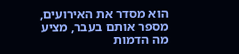הוא מסדר את האירועים, מספר אותם בעבר, מציע מה הדמות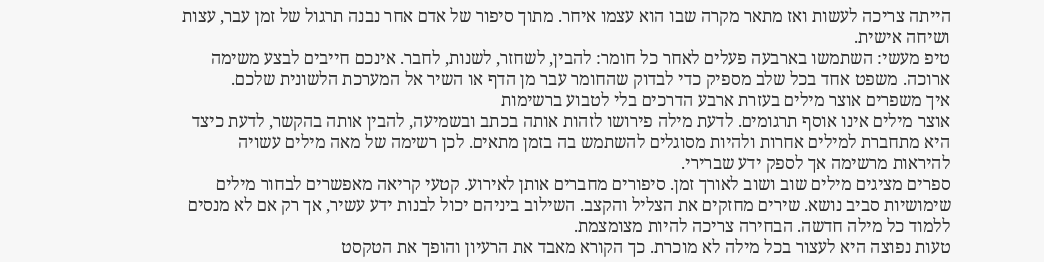הייתה צריכה לעשות ואז מתאר מקרה שבו הוא עצמו איחר. מתוך סיפור של אדם אחר נבנה תרגול של זמן עבר, עצות ושיחה אישית.
טיפ מעשי: השתמשו בארבעה פעלים לאחר כל חומר: להבין, לשחזר, לשנות, לחבר. אינכם חייבים לבצע משימה ארוכה. משפט אחד בכל שלב מספיק כדי לבדוק שהחומר עבר מן הדף או השיר אל המערכת הלשונית שלכם.
איך משפרים אוצר מילים בעזרת ארבע הדרכים בלי לטבוע ברשימות
אוצר מילים אינו אוסף תרגומים. לדעת מילה פירושו לזהות אותה בכתב ובשמיעה, להבין אותה בהקשר, לדעת כיצד היא מתחברת למילים אחרות ולהיות מסוגלים להשתמש בה בזמן מתאים. לכן רשימה של מאה מילים עשויה להיראות מרשימה אך לספק ידע שברירי.
ספרים מציגים מילים שוב ושוב לאורך זמן. סיפורים מחברים אותן לאירוע. קטעי קריאה מאפשרים לבחור מילים שימושיות סביב נושא. שירים מחזקים את הצליל והקצב. השילוב ביניהם יכול לבנות ידע עשיר, אך רק אם לא מנסים ללמוד כל מילה חדשה. הבחירה צריכה להיות מצומצמת.
טעות נפוצה היא לעצור בכל מילה לא מוכרת. כך הקורא מאבד את הרעיון והופך את הטקסט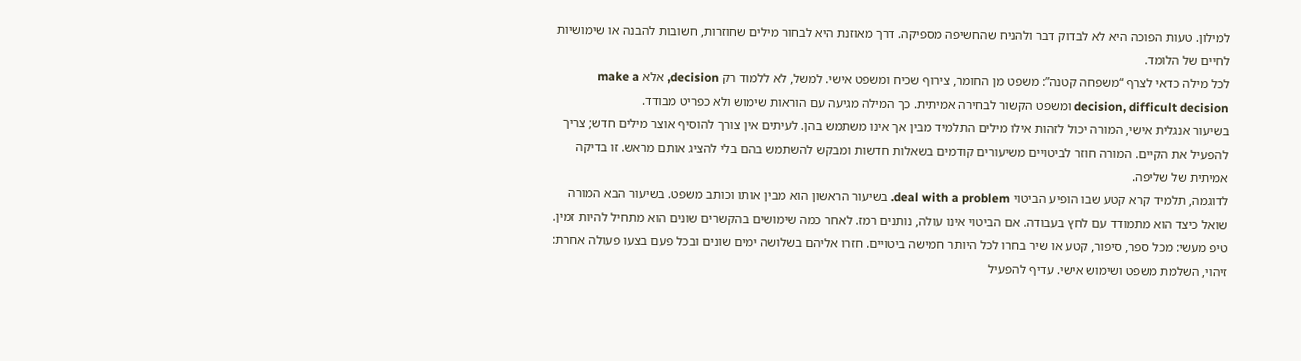למילון. טעות הפוכה היא לא לבדוק דבר ולהניח שהחשיפה מספיקה. דרך מאוזנת היא לבחור מילים שחוזרות, חשובות להבנה או שימושיות לחיים של הלומד.
לכל מילה כדאי לצרף “משפחה קטנה”: משפט מן החומר, צירוף שכיח ומשפט אישי. למשל, לא ללמוד רק decision, אלא make a decision, difficult decision ומשפט הקשור לבחירה אמיתית. כך המילה מגיעה עם הוראות שימוש ולא כפריט מבודד.
בשיעור אנגלית אישי, המורה יכול לזהות אילו מילים התלמיד מבין אך אינו משתמש בהן. לעיתים אין צורך להוסיף אוצר מילים חדש; צריך להפעיל את הקיים. המורה חוזר לביטויים משיעורים קודמים בשאלות חדשות ומבקש להשתמש בהם בלי להציג אותם מראש. זו בדיקה אמיתית של שליפה.
לדוגמה, תלמיד קרא קטע שבו הופיע הביטוי deal with a problem. בשיעור הראשון הוא מבין אותו וכותב משפט. בשיעור הבא המורה שואל כיצד הוא מתמודד עם לחץ בעבודה. אם הביטוי אינו עולה, נותנים רמז. לאחר כמה שימושים בהקשרים שונים הוא מתחיל להיות זמין.
טיפ מעשי: מכל ספר, סיפור, קטע או שיר בחרו לכל היותר חמישה ביטויים. חזרו אליהם בשלושה ימים שונים ובכל פעם בצעו פעולה אחרת: זיהוי, השלמת משפט ושימוש אישי. עדיף להפעיל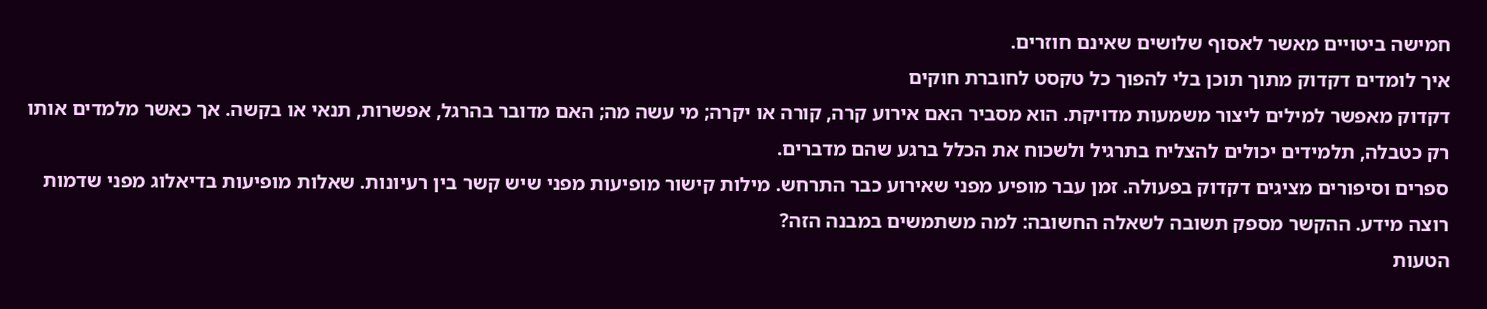חמישה ביטויים מאשר לאסוף שלושים שאינם חוזרים.
איך לומדים דקדוק מתוך תוכן בלי להפוך כל טקסט לחוברת חוקים
דקדוק מאפשר למילים ליצור משמעות מדויקת. הוא מסביר האם אירוע קרה, קורה או יקרה; מי עשה מה; האם מדובר בהרגל, אפשרות, תנאי או בקשה. אך כאשר מלמדים אותו רק כטבלה, תלמידים יכולים להצליח בתרגיל ולשכוח את הכלל ברגע שהם מדברים.
ספרים וסיפורים מציגים דקדוק בפעולה. זמן עבר מופיע מפני שאירוע כבר התרחש. מילות קישור מופיעות מפני שיש קשר בין רעיונות. שאלות מופיעות בדיאלוג מפני שדמות רוצה מידע. ההקשר מספק תשובה לשאלה החשובה: למה משתמשים במבנה הזה?
הטעות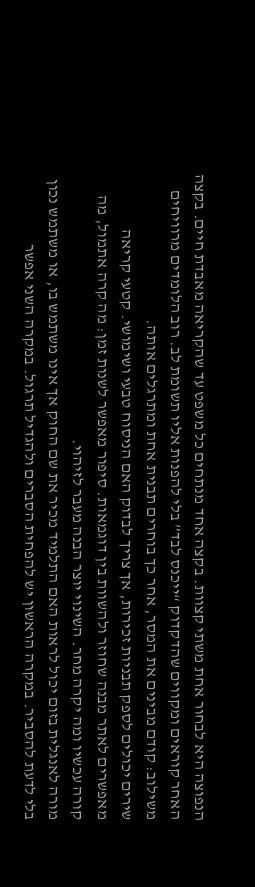הנפוצה היא לבחור אחת משתי קצוות. בקצה אחד מנתחים כל משפט עד שהקריאה מאבדת חיים. בקצה האחר קוראים ומקווים שהדקדוק “ייכנס לבד” בלי להפנות אליו תשומת לב. רוב הלומדים מרוויחים משילוב: קודם מבינים את המסר, אחר כך בוחרים תבנית אחת ומתרגלים אותה.
שירים יכולים לספק תבניות זכירות, אך צריך לבדוק האם הניסוח טבעי ושימושי. קטעי קריאה מאפשרים לאתר מבנה שחוזר ולהשוות בין דוגמאות. סיפור מאפשר לשנות זמן: מה קרה אתמול, מה קורה עכשיו ומה יקרה מחר. השינוי יוצר הבנה מעבר לזיהוי.
מורה לאנגלית בזום יכול לראות האם התלמיד מכיר את שם החוק אך אינו משתמש בו, או משתמש נכון בלי לדעת להסביר. במקרה הראשון יש להפחית הסברים ולהגדיל תרגול. במקרה השני אפשר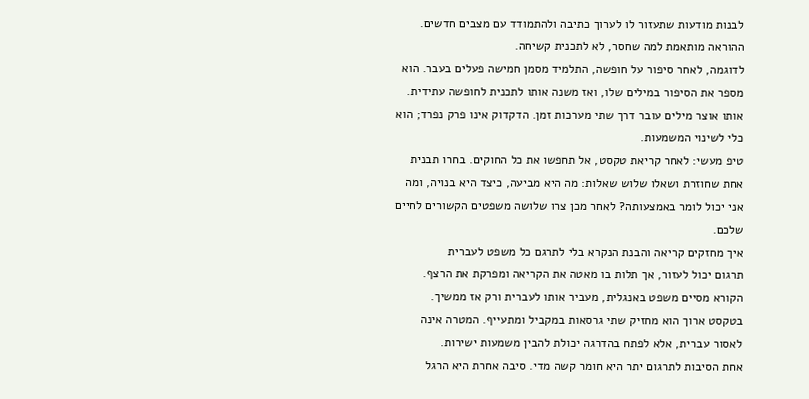לבנות מודעות שתעזור לו לערוך כתיבה ולהתמודד עם מצבים חדשים. ההוראה מותאמת למה שחסר, לא לתכנית קשיחה.
לדוגמה, לאחר סיפור על חופשה, התלמיד מסמן חמישה פעלים בעבר. הוא מספר את הסיפור במילים שלו, ואז משנה אותו לתכנית לחופשה עתידית. אותו אוצר מילים עובר דרך שתי מערכות זמן. הדקדוק אינו פרק נפרד; הוא כלי לשינוי המשמעות.
טיפ מעשי: לאחר קריאת טקסט, אל תחפשו את כל החוקים. בחרו תבנית אחת שחוזרת ושאלו שלוש שאלות: מה היא מביעה, כיצד היא בנויה, ומה אני יכול לומר באמצעותה? לאחר מכן צרו שלושה משפטים הקשורים לחיים שלכם.
איך מחזקים קריאה והבנת הנקרא בלי לתרגם כל משפט לעברית
תרגום יכול לעזור, אך תלות בו מאטה את הקריאה ומפרקת את הרצף. הקורא מסיים משפט באנגלית, מעביר אותו לעברית ורק אז ממשיך. בטקסט ארוך הוא מחזיק שתי גרסאות במקביל ומתעייף. המטרה אינה לאסור עברית, אלא לפתח בהדרגה יכולת להבין משמעות ישירות.
אחת הסיבות לתרגום יתר היא חומר קשה מדי. סיבה אחרת היא הרגל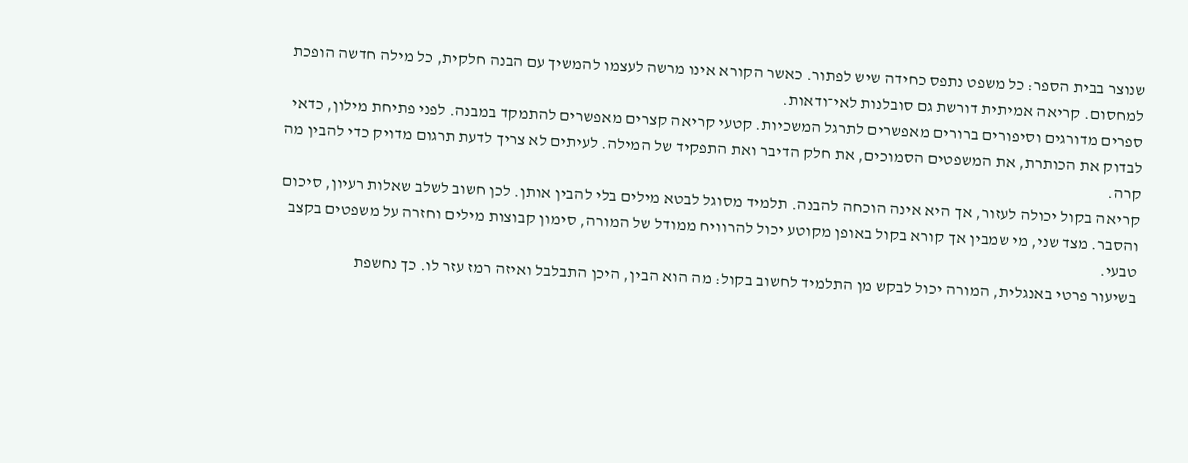שנוצר בבית הספר: כל משפט נתפס כחידה שיש לפתור. כאשר הקורא אינו מרשה לעצמו להמשיך עם הבנה חלקית, כל מילה חדשה הופכת למחסום. קריאה אמיתית דורשת גם סובלנות לאי־ודאות.
ספרים מדורגים וסיפורים ברורים מאפשרים לתרגל המשכיות. קטעי קריאה קצרים מאפשרים להתמקד במבנה. לפני פתיחת מילון, כדאי לבדוק את הכותרת, את המשפטים הסמוכים, את חלק הדיבר ואת התפקיד של המילה. לעיתים לא צריך לדעת תרגום מדויק כדי להבין מה קרה.
קריאה בקול יכולה לעזור, אך היא אינה הוכחה להבנה. תלמיד מסוגל לבטא מילים בלי להבין אותן. לכן חשוב לשלב שאלות רעיון, סיכום והסבר. מצד שני, מי שמבין אך קורא בקול באופן מקוטע יכול להרוויח ממודל של המורה, סימון קבוצות מילים וחזרה על משפטים בקצב טבעי.
בשיעור פרטי באנגלית, המורה יכול לבקש מן התלמיד לחשוב בקול: מה הוא הבין, היכן התבלבל ואיזה רמז עזר לו. כך נחשפת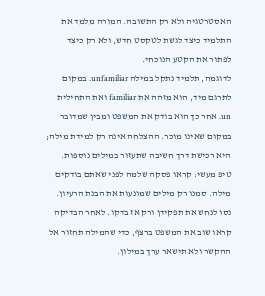האסטרטגיה ולא רק התשובה. המורה מלמד את התלמיד כיצד לגשת לטקסט חדש, ולא רק כיצד לפתור את הקטע הנוכחי.
לדוגמה, תלמיד נתקל במילה unfamiliar. במקום לתרגם מיד, הוא מזהה את familiar ואת התחילית un. אחר כך הוא בודק את המשפט ומבין שמדובר במקום שאינו מוכר. ההצלחה אינה רק למידת מילה; היא רכישת דרך חשיבה שתעזור במילים נוספות.
טיפ מעשי: קראו פסקה שלמה לפני שאתם בודקים מילה. סמנו רק מילים שמונעות את הבנת הרעיון. נסו לנחש את תפקידן ורק אז בדקו. לאחר הבדיקה קראו שוב את המשפט ברצף, כדי שהמילה תחזור אל ההקשר ולא תישאר ערך במילון.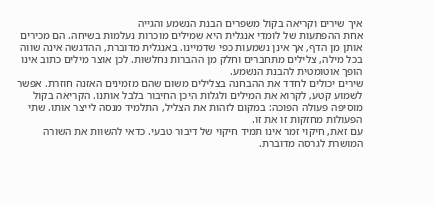איך שירים וקריאה בקול משפרים הבנת הנשמע והגייה
אחת ההפתעות של לומדי אנגלית היא שמילים מוכרות נעלמות בשיחה. הם מכירים אותן מן הדף, אך אינן נשמעות כפי שדמיינו. באנגלית מדוברת, ההדגשה אינה שווה בכל מילה, צלילים מתחברים וחלק מן ההברות נחלשות. לכן אוצר מילים כתוב אינו הופך אוטומטית להבנת הנשמע.
שירים יכולים לחדד את ההבחנה בצלילים משום שהם מזמינים האזנה חוזרת. אפשר לשמוע קטע, לקרוא את המילים ולגלות היכן החיבור בלבל אותנו. הקריאה בקול מוסיפה פעולה הפוכה: במקום לזהות את הצליל, התלמיד מנסה לייצר אותו. שתי הפעולות מחזקות זו את זו.
עם זאת, חיקוי זמר אינו תמיד חיקוי של דיבור טבעי. כדאי להשוות את השורה המושרת לגרסה מדוברת.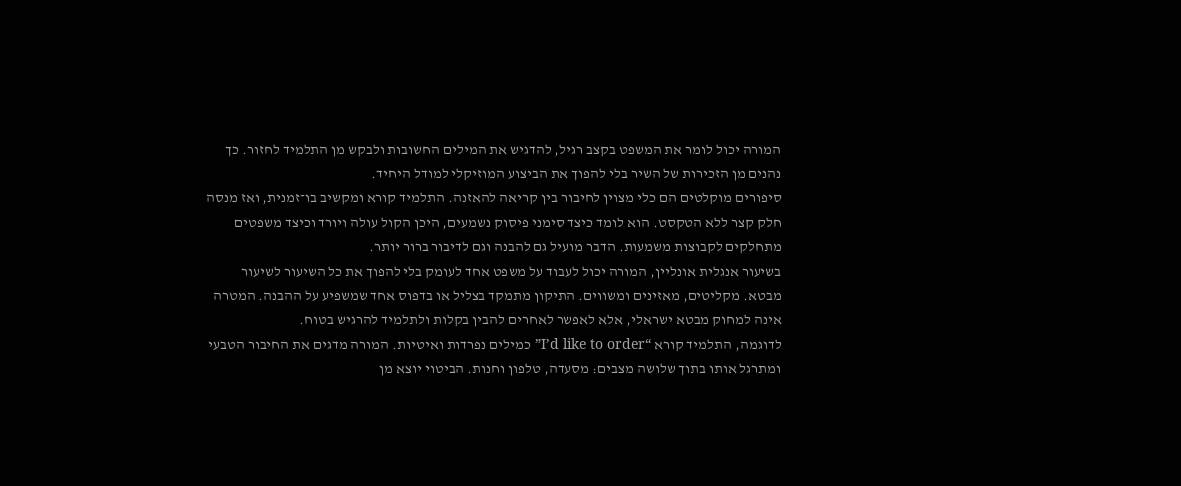המורה יכול לומר את המשפט בקצב רגיל, להדגיש את המילים החשובות ולבקש מן התלמיד לחזור. כך נהנים מן הזכירות של השיר בלי להפוך את הביצוע המוזיקלי למודל היחיד.
סיפורים מוקלטים הם כלי מצוין לחיבור בין קריאה להאזנה. התלמיד קורא ומקשיב בו־זמנית, ואז מנסה חלק קצר ללא הטקסט. הוא לומד כיצד סימני פיסוק נשמעים, היכן הקול עולה ויורד וכיצד משפטים מתחלקים לקבוצות משמעות. הדבר מועיל גם להבנה וגם לדיבור ברור יותר.
בשיעור אנגלית אונליין, המורה יכול לעבוד על משפט אחד לעומק בלי להפוך את כל השיעור לשיעור מבטא. מקליטים, מאזינים ומשווים. התיקון מתמקד בצליל או בדפוס אחד שמשפיע על ההבנה. המטרה אינה למחוק מבטא ישראלי, אלא לאפשר לאחרים להבין בקלות ולתלמיד להרגיש בטוח.
לדוגמה, התלמיד קורא “I’d like to order” כמילים נפרדות ואיטיות. המורה מדגים את החיבור הטבעי ומתרגל אותו בתוך שלושה מצבים: מסעדה, טלפון וחנות. הביטוי יוצא מן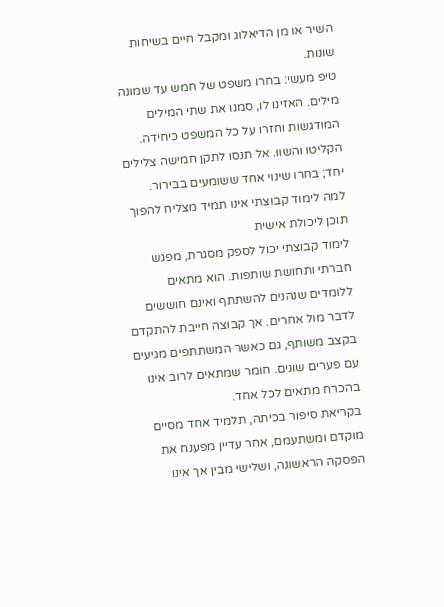השיר או מן הדיאלוג ומקבל חיים בשיחות שונות.
טיפ מעשי: בחרו משפט של חמש עד שמונה מילים. האזינו לו, סמנו את שתי המילים המודגשות וחזרו על כל המשפט כיחידה. הקליטו והשוו. אל תנסו לתקן חמישה צלילים יחד; בחרו שינוי אחד ששומעים בבירור.
למה לימוד קבוצתי אינו תמיד מצליח להפוך תוכן ליכולת אישית
לימוד קבוצתי יכול לספק מסגרת, מפגש חברתי ותחושת שותפות. הוא מתאים ללומדים שנהנים להשתתף ואינם חוששים לדבר מול אחרים. אך קבוצה חייבת להתקדם בקצב משותף, גם כאשר המשתתפים מגיעים עם פערים שונים. חומר שמתאים לרוב אינו בהכרח מתאים לכל אחד.
בקריאת סיפור בכיתה, תלמיד אחד מסיים מוקדם ומשתעמם, אחר עדיין מפענח את הפסקה הראשונה, ושלישי מבין אך אינו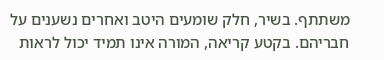משתתף. בשיר, חלק שומעים היטב ואחרים נשענים על חבריהם. בקטע קריאה, המורה אינו תמיד יכול לראות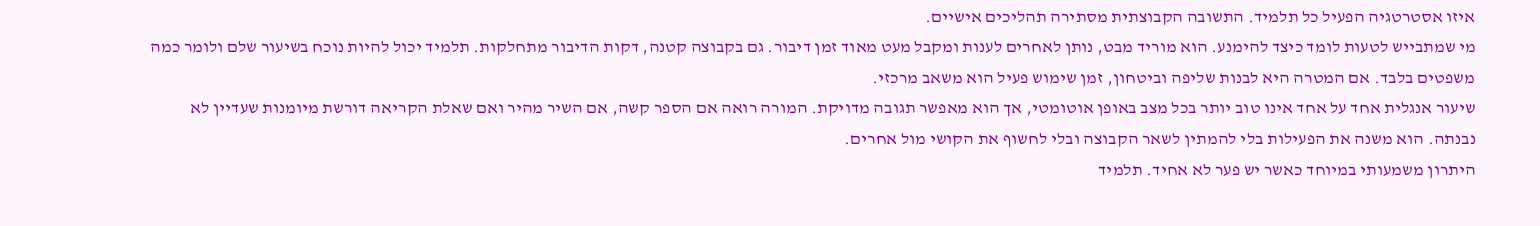איזו אסטרטגיה הפעיל כל תלמיד. התשובה הקבוצתית מסתירה תהליכים אישיים.
מי שמתבייש לטעות לומד כיצד להימנע. הוא מוריד מבט, נותן לאחרים לענות ומקבל מעט מאוד זמן דיבור. גם בקבוצה קטנה, דקות הדיבור מתחלקות. תלמיד יכול להיות נוכח בשיעור שלם ולומר כמה משפטים בלבד. אם המטרה היא לבנות שליפה וביטחון, זמן שימוש פעיל הוא משאב מרכזי.
שיעור אנגלית אחד על אחד אינו טוב יותר בכל מצב באופן אוטומטי, אך הוא מאפשר תגובה מדויקת. המורה רואה אם הספר קשה, אם השיר מהיר ואם שאלת הקריאה דורשת מיומנות שעדיין לא נבנתה. הוא משנה את הפעילות בלי להמתין לשאר הקבוצה ובלי לחשוף את הקושי מול אחרים.
היתרון משמעותי במיוחד כאשר יש פער לא אחיד. תלמיד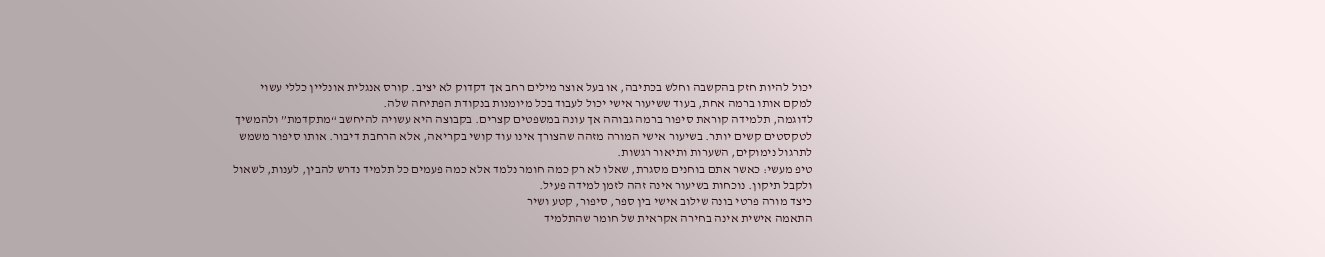יכול להיות חזק בהקשבה וחלש בכתיבה, או בעל אוצר מילים רחב אך דקדוק לא יציב. קורס אנגלית אונליין כללי עשוי למקם אותו ברמה אחת, בעוד ששיעור אישי יכול לעבוד בכל מיומנות בנקודת הפתיחה שלה.
לדוגמה, תלמידה קוראת סיפור ברמה גבוהה אך עונה במשפטים קצרים. בקבוצה היא עשויה להיחשב “מתקדמת” ולהמשיך לטקסטים קשים יותר. בשיעור אישי המורה מזהה שהצורך אינו עוד קושי בקריאה, אלא הרחבת דיבור. אותו סיפור משמש לתרגול נימוקים, השערות ותיאור רגשות.
טיפ מעשי: כאשר אתם בוחנים מסגרת, שאלו לא רק כמה חומר נלמד אלא כמה פעמים כל תלמיד נדרש להבין, לענות, לשאול ולקבל תיקון. נוכחות בשיעור אינה זהה לזמן למידה פעיל.
כיצד מורה פרטי בונה שילוב אישי בין ספר, סיפור, קטע ושיר
התאמה אישית אינה בחירה אקראית של חומר שהתלמיד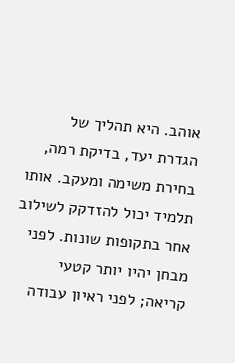אוהב. היא תהליך של הגדרת יעד, בדיקת רמה, בחירת משימה ומעקב. אותו תלמיד יכול להזדקק לשילוב אחר בתקופות שונות. לפני מבחן יהיו יותר קטעי קריאה; לפני ראיון עבודה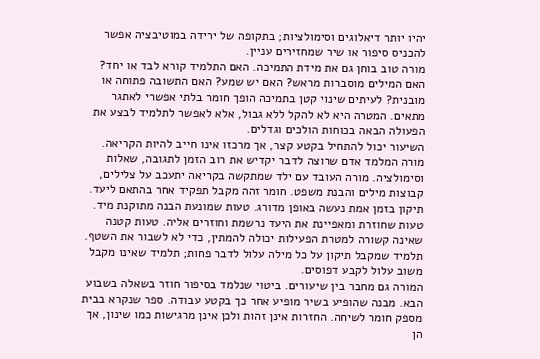יהיו יותר דיאלוגים וסימולציות; בתקופה של ירידה במוטיבציה אפשר להכניס סיפור או שיר שמחזירים עניין.
מורה טוב בוחן גם את מידת התמיכה. האם התלמיד קורא לבד או יחד? האם המילים מוסברות מראש? האם יש שמע? האם התשובה פתוחה או מובנית? לעיתים שינוי קטן בתמיכה הופך חומר בלתי אפשרי לאתגר מתאים. המטרה היא לא להקל ללא גבול, אלא לאפשר לתלמיד לבצע את הפעולה הבאה בכוחות הולכים וגדלים.
השיעור יכול להתחיל בקטע קצר, אך מרכזו אינו חייב להיות הקריאה. מורה המלמד אדם שרוצה לדבר יקדיש את רוב הזמן לתגובה, שאלות וסימולציה. מורה העובד עם ילד שמתקשה בקריאה יתעכב על צלילים, קבוצות מילים והבנת משפט. חומר זהה מקבל תפקיד אחר בהתאם ליעד.
תיקון בזמן אמת נעשה באופן מדורג. טעות שמונעת הבנה מתוקנת מיד. טעות שחוזרת ומאפיינת את היעד נרשמת וחוזרים אליה. טעות קטנה שאינה קשורה למטרת הפעילות יכולה להמתין, כדי לא לשבור את השטף. תלמיד שמקבל תיקון על כל מילה עלול לדבר פחות; תלמיד שאינו מקבל משוב עלול לקבע דפוסים.
המורה גם מחבר בין שיעורים. ביטוי שנלמד בסיפור חוזר בשאלה בשבוע הבא. מבנה שהופיע בשיר מופיע אחר כך בקטע עבודה. ספר שנקרא בבית מספק חומר לשיחה. החזרות אינן זהות ולכן אינן מרגישות כמו שינון, אך הן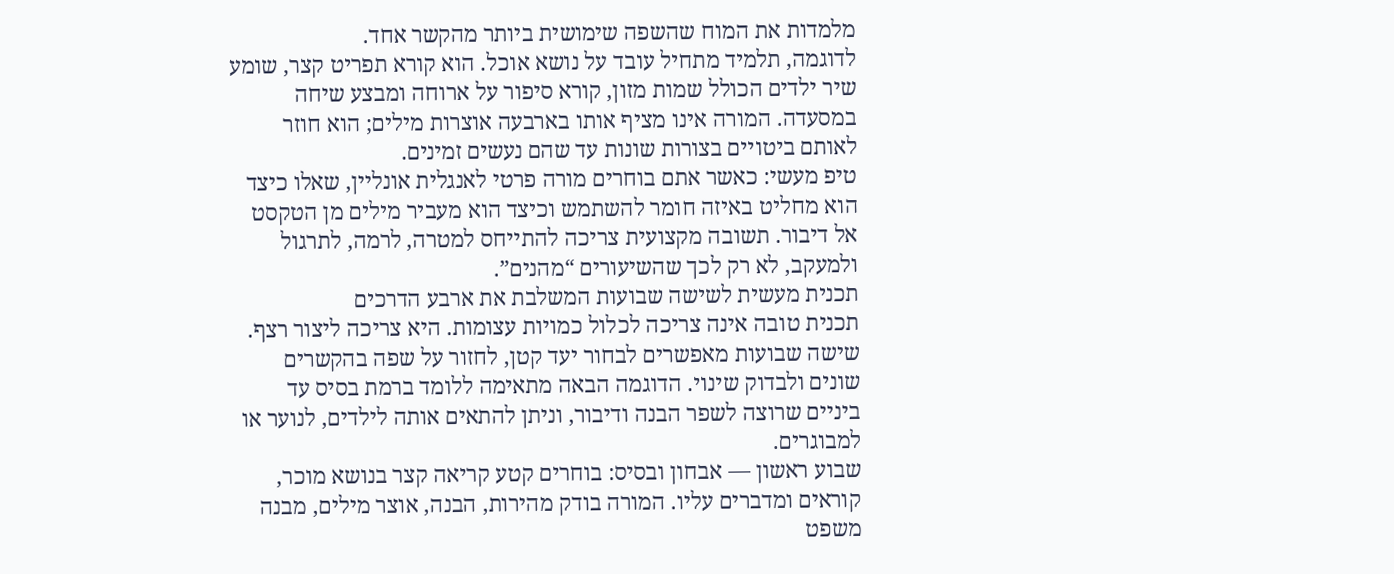מלמדות את המוח שהשפה שימושית ביותר מהקשר אחד.
לדוגמה, תלמיד מתחיל עובד על נושא אוכל. הוא קורא תפריט קצר, שומע שיר ילדים הכולל שמות מזון, קורא סיפור על ארוחה ומבצע שיחה במסעדה. המורה אינו מציף אותו בארבעה אוצרות מילים; הוא חוזר לאותם ביטויים בצורות שונות עד שהם נעשים זמינים.
טיפ מעשי: כאשר אתם בוחרים מורה פרטי לאנגלית אונליין, שאלו כיצד הוא מחליט באיזה חומר להשתמש וכיצד הוא מעביר מילים מן הטקסט אל דיבור. תשובה מקצועית צריכה להתייחס למטרה, לרמה, לתרגול ולמעקב, לא רק לכך שהשיעורים “מהנים”.
תכנית מעשית לשישה שבועות המשלבת את ארבע הדרכים
תכנית טובה אינה צריכה לכלול כמויות עצומות. היא צריכה ליצור רצף. שישה שבועות מאפשרים לבחור יעד קטן, לחזור על שפה בהקשרים שונים ולבדוק שינוי. הדוגמה הבאה מתאימה ללומד ברמת בסיס עד ביניים שרוצה לשפר הבנה ודיבור, וניתן להתאים אותה לילדים, לנוער או למבוגרים.
שבוע ראשון — אבחון ובסיס: בוחרים קטע קריאה קצר בנושא מוכר, קוראים ומדברים עליו. המורה בודק מהירות, הבנה, אוצר מילים, מבנה משפט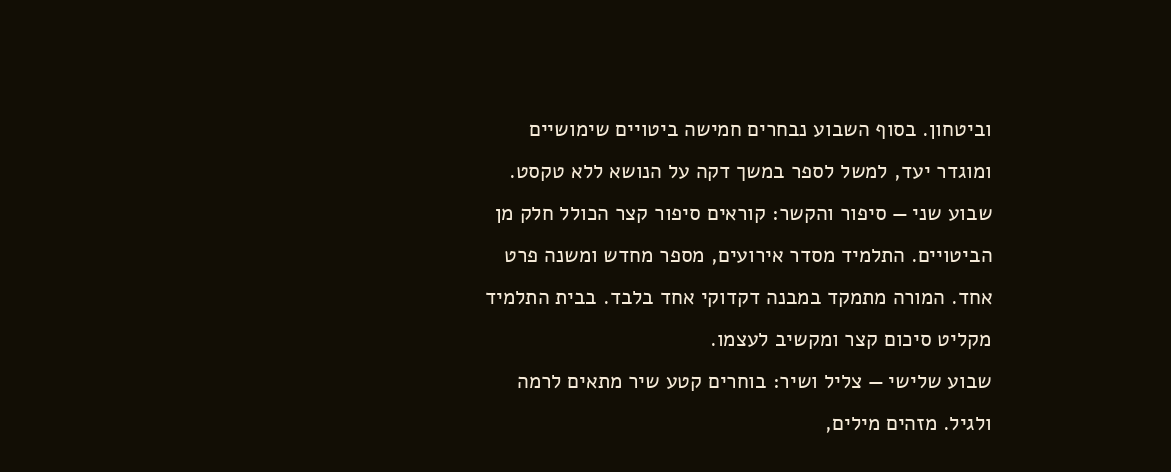וביטחון. בסוף השבוע נבחרים חמישה ביטויים שימושיים ומוגדר יעד, למשל לספר במשך דקה על הנושא ללא טקסט.
שבוע שני — סיפור והקשר: קוראים סיפור קצר הכולל חלק מן הביטויים. התלמיד מסדר אירועים, מספר מחדש ומשנה פרט אחד. המורה מתמקד במבנה דקדוקי אחד בלבד. בבית התלמיד מקליט סיכום קצר ומקשיב לעצמו.
שבוע שלישי — צליל ושיר: בוחרים קטע שיר מתאים לרמה ולגיל. מזהים מילים,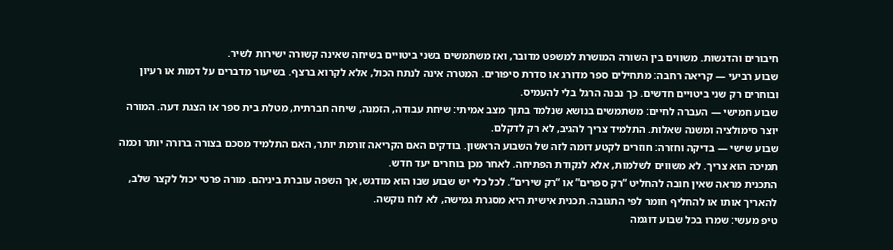חיבורים והדגשות. משווים בין השורה המושרת למשפט מדובר, ואז משתמשים בשני ביטויים בשיחה שאינה קשורה ישירות לשיר.
שבוע רביעי — קריאה רחבה: מתחילים ספר מדורג או סדרת סיפורים. המטרה אינה לנתח הכול, אלא לקרוא ברצף. בשיעור מדברים על דמות או רעיון ובוחרים רק שני ביטויים חדשים. כך נבנה הרגל בלי להעמיס.
שבוע חמישי — העברה לחיים: משתמשים בנושא שנלמד בתוך מצב אמיתי: שיחת עבודה, הזמנה, שיחה חברתית, מטלת בית ספר או הצגת דעה. המורה יוצר סימולציה ומשנה שאלות. התלמיד צריך להגיב, לא רק לדקלם.
שבוע שישי — בדיקה וחזרה: חוזרים לקטע דומה לזה של השבוע הראשון. בודקים האם הקריאה זורמת יותר, האם התלמיד מסכם בצורה ברורה יותר וכמה תמיכה הוא צריך. לא משווים לשלמות, אלא לנקודת הפתיחה. לאחר מכן בוחרים יעד חדש.
התכנית מראה שאין חובה להחליט “רק ספרים” או “רק שירים”. לכל כלי יש שבוע שבו הוא מודגש, אך השפה עוברת ביניהם. מורה פרטי יכול לקצר שלב, להאריך אותו או להחליף חומר לפי התגובה. תכנית אישית היא מסגרת גמישה, לא לוח נוקשה.
טיפ מעשי: שמרו בכל שבוע דוגמה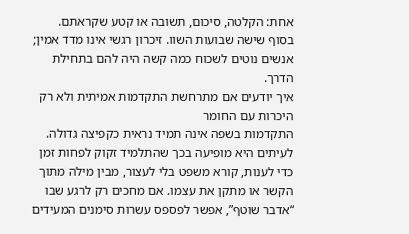אחת: הקלטה, סיכום, תשובה או קטע שקראתם. בסוף שישה שבועות השוו. זיכרון רגשי אינו מדד אמין; אנשים נוטים לשכוח כמה קשה היה להם בתחילת הדרך.
איך יודעים אם מתרחשת התקדמות אמיתית ולא רק היכרות עם החומר
התקדמות בשפה אינה תמיד נראית כקפיצה גדולה. לעיתים היא מופיעה בכך שהתלמיד זקוק לפחות זמן כדי לענות, קורא משפט בלי לעצור, מבין מילה מתוך הקשר או מתקן את עצמו. אם מחכים רק לרגע שבו “אדבר שוטף”, אפשר לפספס עשרות סימנים המעידים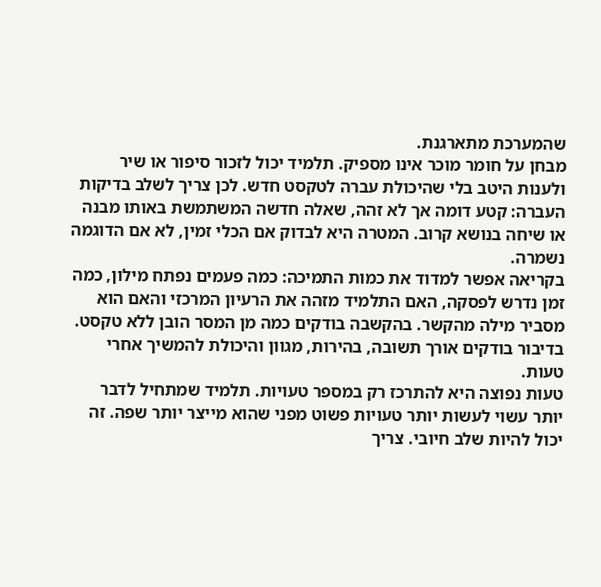שהמערכת מתארגנת.
מבחן על חומר מוכר אינו מספיק. תלמיד יכול לזכור סיפור או שיר ולענות היטב בלי שהיכולת עברה לטקסט חדש. לכן צריך לשלב בדיקות העברה: קטע דומה אך לא זהה, שאלה חדשה המשתמשת באותו מבנה או שיחה בנושא קרוב. המטרה היא לבדוק אם הכלי זמין, לא אם הדוגמה נשמרה.
בקריאה אפשר למדוד את כמות התמיכה: כמה פעמים נפתח מילון, כמה זמן נדרש לפסקה, האם התלמיד מזהה את הרעיון המרכזי והאם הוא מסביר מילה מהקשר. בהקשבה בודקים כמה מן המסר הובן ללא טקסט. בדיבור בודקים אורך תשובה, בהירות, מגוון והיכולת להמשיך אחרי טעות.
טעות נפוצה היא להתרכז רק במספר טעויות. תלמיד שמתחיל לדבר יותר עשוי לעשות יותר טעויות פשוט מפני שהוא מייצר יותר שפה. זה יכול להיות שלב חיובי. צריך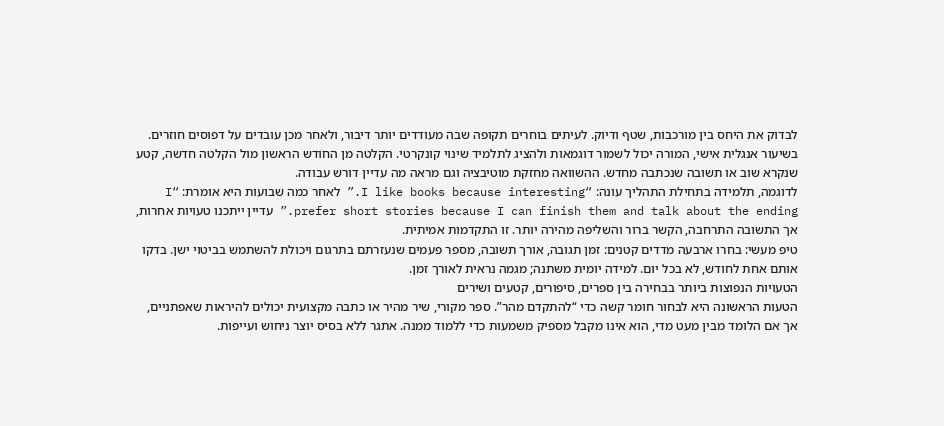לבדוק את היחס בין מורכבות, שטף ודיוק. לעיתים בוחרים תקופה שבה מעודדים יותר דיבור, ולאחר מכן עובדים על דפוסים חוזרים.
בשיעור אנגלית אישי, המורה יכול לשמור דוגמאות ולהציג לתלמיד שינוי קונקרטי. הקלטה מן החודש הראשון מול הקלטה חדשה, קטע שנקרא שוב או תשובה שנכתבה מחדש. ההשוואה מחזקת מוטיבציה וגם מראה מה עדיין דורש עבודה.
לדוגמה, תלמידה בתחילת התהליך עונה: “I like books because interesting.” לאחר כמה שבועות היא אומרת: “I prefer short stories because I can finish them and talk about the ending.” עדיין ייתכנו טעויות אחרות, אך התשובה התרחבה, הקשר ברור והשליפה מהירה יותר. זו התקדמות אמיתית.
טיפ מעשי: בחרו ארבעה מדדים קטנים: זמן תגובה, אורך תשובה, מספר פעמים שנעזרתם בתרגום ויכולת להשתמש בביטוי ישן. בדקו אותם אחת לחודש, לא בכל יום. למידה יומית משתנה; מגמה נראית לאורך זמן.
הטעויות הנפוצות ביותר בבחירה בין ספרים, סיפורים, קטעים ושירים
הטעות הראשונה היא לבחור חומר קשה כדי “להתקדם מהר”. ספר מקורי, שיר מהיר או כתבה מקצועית יכולים להיראות שאפתניים, אך אם הלומד מבין מעט מדי, הוא אינו מקבל מספיק משמעות כדי ללמוד ממנה. אתגר ללא בסיס יוצר ניחוש ועייפות.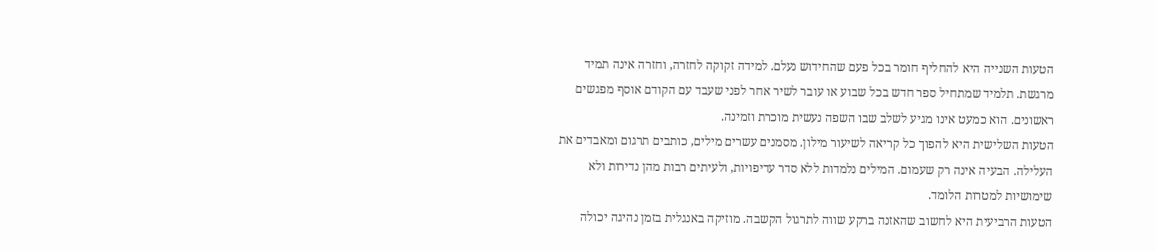הטעות השנייה היא להחליף חומר בכל פעם שהחידוש נעלם. למידה זקוקה לחזרה, וחזרה אינה תמיד מרגשת. תלמיד שמתחיל ספר חדש בכל שבוע או עובר לשיר אחר לפני שעבד עם הקודם אוסף מפגשים ראשונים. הוא כמעט אינו מגיע לשלב שבו השפה נעשית מוכרת וזמינה.
הטעות השלישית היא להפוך כל קריאה לשיעור מילון. מסמנים עשרים מילים, כותבים תרגום ומאבדים את העלילה. הבעיה אינה רק שעמום. המילים נלמדות ללא סדר עדיפויות, ולעיתים רבות מהן נדירות ולא שימושיות למטרות הלומד.
הטעות הרביעית היא לחשוב שהאזנה ברקע שווה לתרגול הקשבה. מוזיקה באנגלית בזמן נהיגה יכולה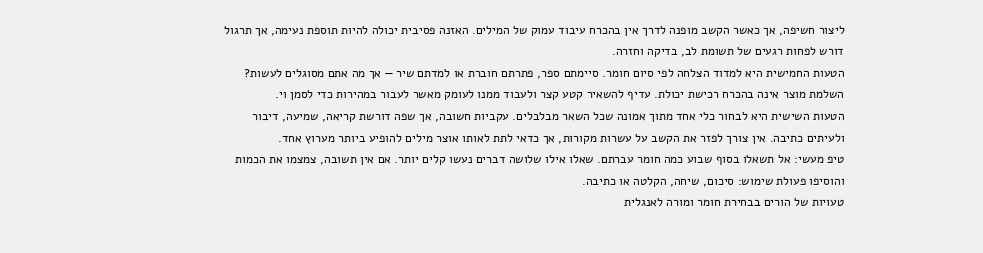ליצור חשיפה, אך כאשר הקשב מופנה לדרך אין בהכרח עיבוד עמוק של המילים. האזנה פסיבית יכולה להיות תוספת נעימה, אך תרגול דורש לפחות רגעים של תשומת לב, בדיקה וחזרה.
הטעות החמישית היא למדוד הצלחה לפי סיום חומר. סיימתם ספר, פתרתם חוברת או למדתם שיר — אך מה אתם מסוגלים לעשות? השלמת מוצר אינה בהכרח רכישת יכולת. עדיף להשאיר קטע קצר ולעבוד ממנו לעומק מאשר לעבור במהירות כדי לסמן וי.
הטעות השישית היא לבחור כלי אחד מתוך אמונה שכל השאר מבלבלים. עקביות חשובה, אך שפה דורשת קריאה, שמיעה, דיבור ולעיתים כתיבה. אין צורך לפזר את הקשב על עשרות מקורות, אך כדאי לתת לאותו אוצר מילים להופיע ביותר מערוץ אחד.
טיפ מעשי: אל תשאלו בסוף שבוע כמה חומר עברתם. שאלו אילו שלושה דברים נעשו קלים יותר. אם אין תשובה, צמצמו את הכמות והוסיפו פעולת שימוש: סיכום, שיחה, הקלטה או כתיבה.
טעויות של הורים בבחירת חומר ומורה לאנגלית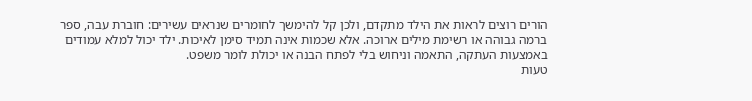הורים רוצים לראות את הילד מתקדם, ולכן קל להימשך לחומרים שנראים עשירים: חוברת עבה, ספר ברמה גבוהה או רשימת מילים ארוכה. אלא שכמות אינה תמיד סימן לאיכות. ילד יכול למלא עמודים באמצעות העתקה, התאמה וניחוש בלי לפתח הבנה או יכולת לומר משפט.
טעות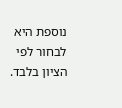נוספת היא לבחור לפי הציון בלבד.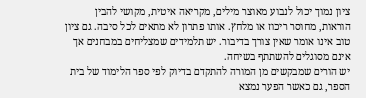ציון נמוך יכול לנבוע מאוצר מילים, מקריאה איטית, מקושי להבין הוראות, מחוסר ריכוז או מלחץ. אותו פתרון לא מתאים לכל סיבה. גם ציון טוב אינו אומר שאין צורך בדיבור. יש תלמידים שמצליחים במבחנים אך אינם מסוגלים להשתתף בשיחה.
יש הורים שמבקשים מן המורה להתקדם בדיוק לפי ספר הלימוד של בית הספר, גם כאשר הפער נמצא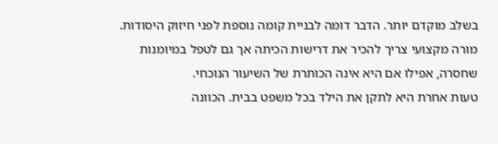בשלב מוקדם יותר. הדבר דומה לבניית קומה נוספת לפני חיזוק היסודות. מורה מקצועי צריך להכיר את דרישות הכיתה אך גם לטפל במיומנות שחסרה, אפילו אם היא אינה הכותרת של השיעור הנוכחי.
טעות אחרת היא לתקן את הילד בכל משפט בבית. הכוונה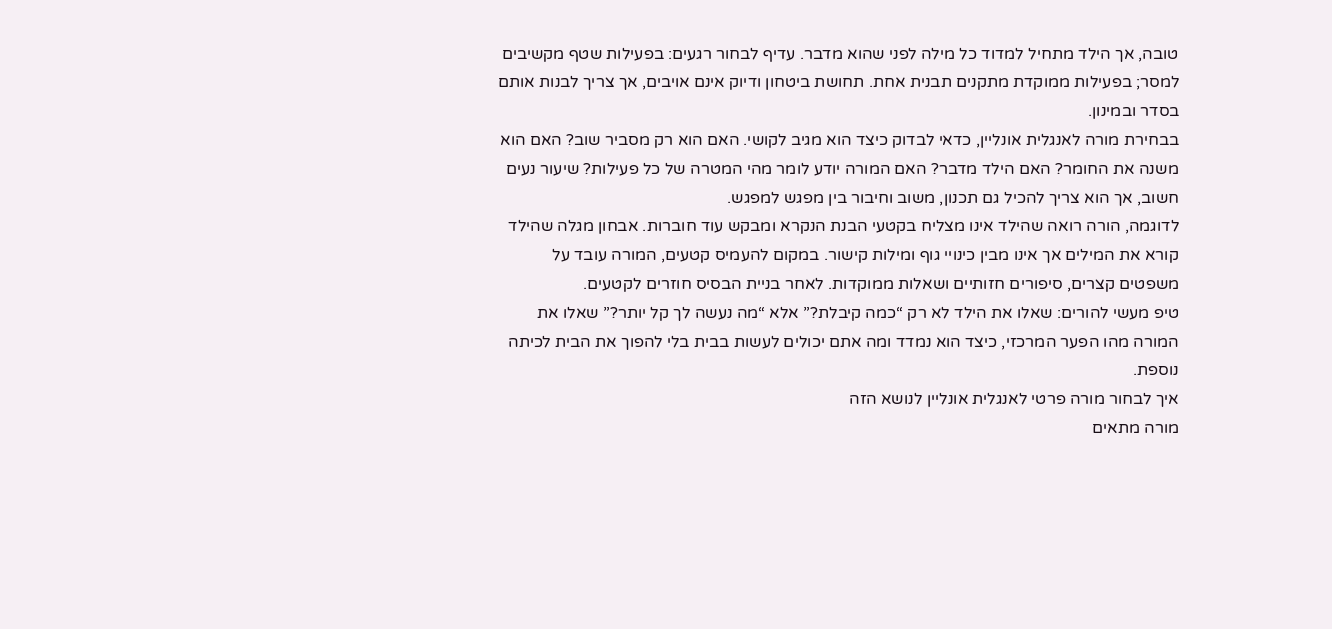טובה, אך הילד מתחיל למדוד כל מילה לפני שהוא מדבר. עדיף לבחור רגעים: בפעילות שטף מקשיבים למסר; בפעילות ממוקדת מתקנים תבנית אחת. תחושת ביטחון ודיוק אינם אויבים, אך צריך לבנות אותם בסדר ובמינון.
בבחירת מורה לאנגלית אונליין, כדאי לבדוק כיצד הוא מגיב לקושי. האם הוא רק מסביר שוב? האם הוא משנה את החומר? האם הילד מדבר? האם המורה יודע לומר מהי המטרה של כל פעילות? שיעור נעים חשוב, אך הוא צריך להכיל גם תכנון, משוב וחיבור בין מפגש למפגש.
לדוגמה, הורה רואה שהילד אינו מצליח בקטעי הבנת הנקרא ומבקש עוד חוברות. אבחון מגלה שהילד קורא את המילים אך אינו מבין כינויי גוף ומילות קישור. במקום להעמיס קטעים, המורה עובד על משפטים קצרים, סיפורים חזותיים ושאלות ממוקדות. לאחר בניית הבסיס חוזרים לקטעים.
טיפ מעשי להורים: שאלו את הילד לא רק “כמה קיבלת?” אלא “מה נעשה לך קל יותר?” שאלו את המורה מהו הפער המרכזי, כיצד הוא נמדד ומה אתם יכולים לעשות בבית בלי להפוך את הבית לכיתה נוספת.
איך לבחור מורה פרטי לאנגלית אונליין לנושא הזה
מורה מתאים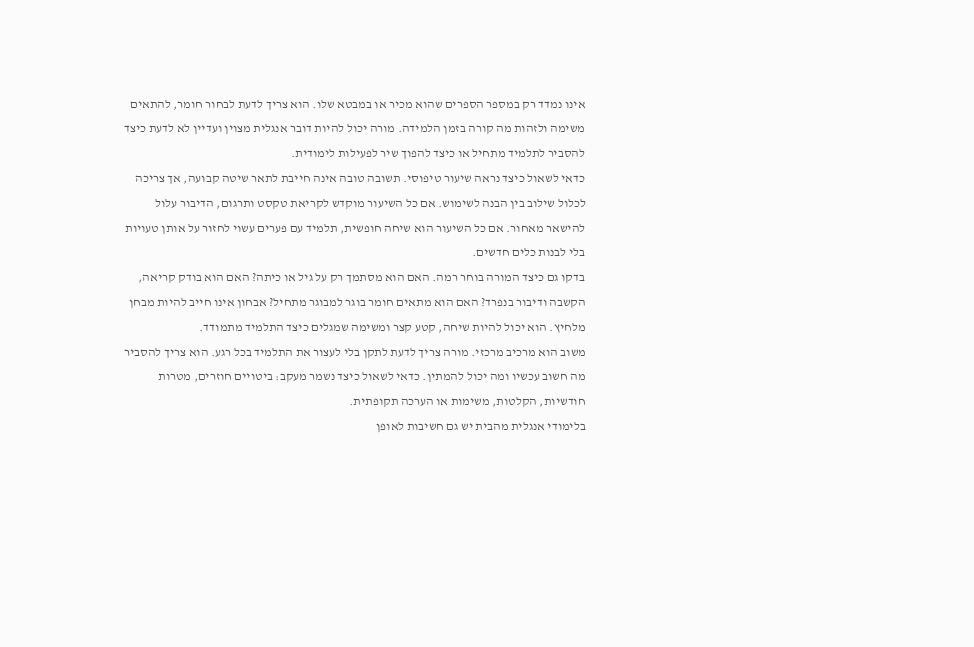אינו נמדד רק במספר הספרים שהוא מכיר או במבטא שלו. הוא צריך לדעת לבחור חומר, להתאים משימה ולזהות מה קורה בזמן הלמידה. מורה יכול להיות דובר אנגלית מצוין ועדיין לא לדעת כיצד להסביר לתלמיד מתחיל או כיצד להפוך שיר לפעילות לימודית.
כדאי לשאול כיצד נראה שיעור טיפוסי. תשובה טובה אינה חייבת לתאר שיטה קבועה, אך צריכה לכלול שילוב בין הבנה לשימוש. אם כל השיעור מוקדש לקריאת טקסט ותרגום, הדיבור עלול להישאר מאחור. אם כל השיעור הוא שיחה חופשית, תלמיד עם פערים עשוי לחזור על אותן טעויות בלי לבנות כלים חדשים.
בדקו גם כיצד המורה בוחר רמה. האם הוא מסתמך רק על גיל או כיתה? האם הוא בודק קריאה, הקשבה ודיבור בנפרד? האם הוא מתאים חומר בוגר למבוגר מתחיל? אבחון אינו חייב להיות מבחן מלחיץ. הוא יכול להיות שיחה, קטע קצר ומשימה שמגלים כיצד התלמיד מתמודד.
משוב הוא מרכיב מרכזי. מורה צריך לדעת לתקן בלי לעצור את התלמיד בכל רגע. הוא צריך להסביר מה חשוב עכשיו ומה יכול להמתין. כדאי לשאול כיצד נשמר מעקב: ביטויים חוזרים, מטרות חודשיות, הקלטות, משימות או הערכה תקופתית.
בלימודי אנגלית מהבית יש גם חשיבות לאופן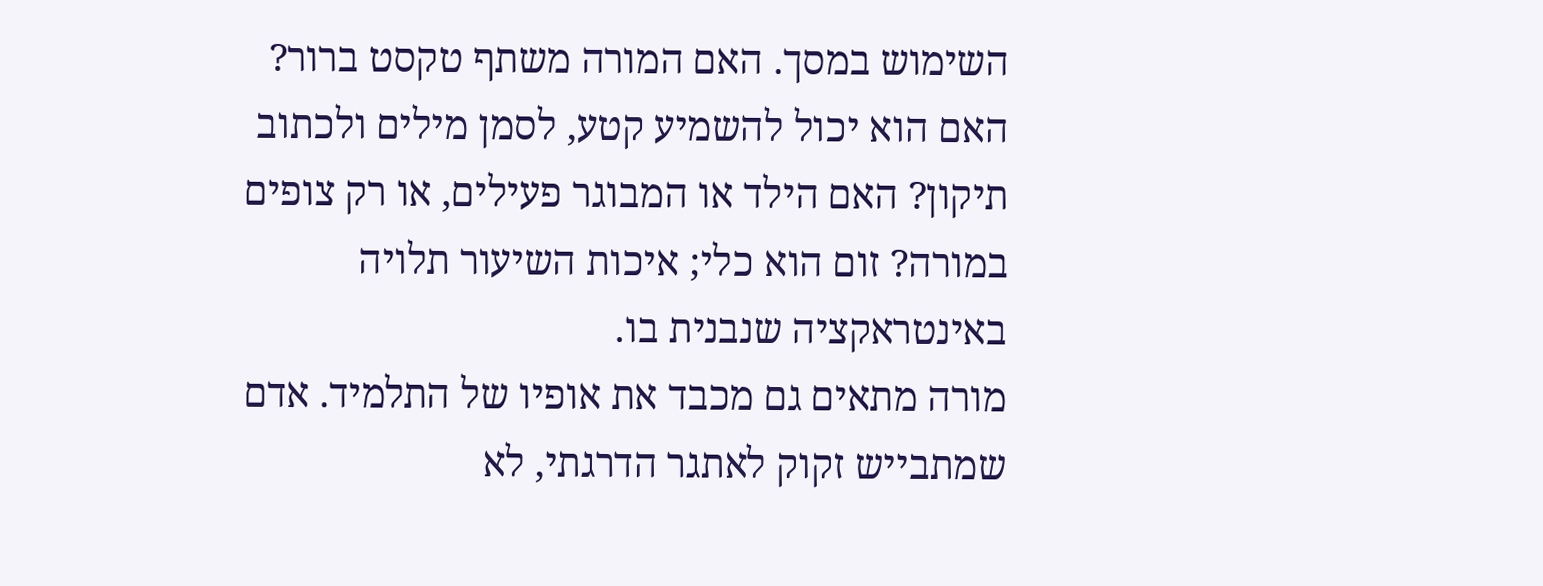השימוש במסך. האם המורה משתף טקסט ברור? האם הוא יכול להשמיע קטע, לסמן מילים ולכתוב תיקון? האם הילד או המבוגר פעילים, או רק צופים במורה? זום הוא כלי; איכות השיעור תלויה באינטראקציה שנבנית בו.
מורה מתאים גם מכבד את אופיו של התלמיד. אדם שמתבייש זקוק לאתגר הדרגתי, לא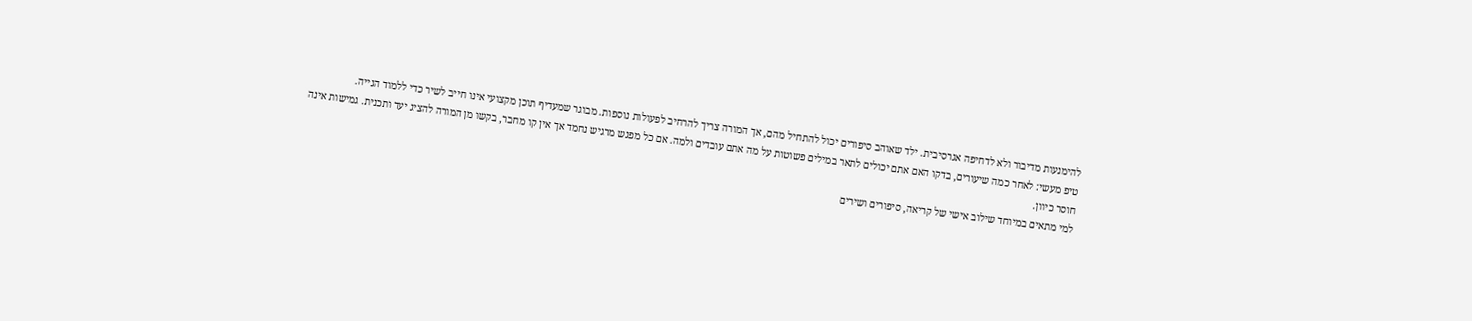להימנעות מדיבור ולא לדחיפה אגרסיבית. ילד שאוהב סיפורים יכול להתחיל מהם, אך המורה צריך להרחיב לפעולות נוספות. מבוגר שמעדיף תוכן מקצועי אינו חייב לשיר כדי ללמוד הגייה.
טיפ מעשי: לאחר כמה שיעורים, בדקו האם אתם יכולים לתאר במילים פשוטות על מה אתם עובדים ולמה. אם כל מפגש מרגיש נחמד אך אין קו מחבר, בקשו מן המורה להציג יעד ותכנית. גמישות אינה חוסר כיוון.
למי מתאים במיוחד שילוב אישי של קריאה, סיפורים ושירים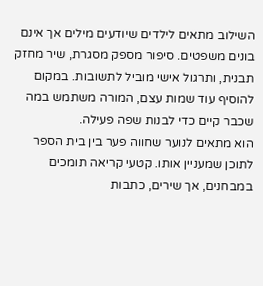השילוב מתאים לילדים שיודעים מילים אך אינם בונים משפטים. סיפור מספק מסגרת, שיר מחזק תבנית, ותרגול אישי מוביל לתשובות. במקום להוסיף עוד שמות עצם, המורה משתמש במה שכבר קיים כדי לבנות שפה פעילה.
הוא מתאים לנוער שחווה פער בין בית הספר לתוכן שמעניין אותו. קטעי קריאה תומכים במבחנים, אך שירים, כתבות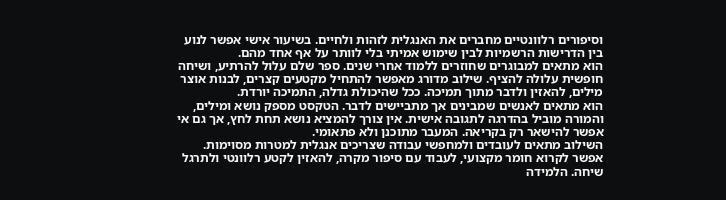וסיפורים רלוונטיים מחברים את האנגלית לזהות ולחיים. בשיעור אישי אפשר לנוע בין הדרישות הרשמיות לבין שימוש אמיתי בלי לוותר על אף אחד מהם.
הוא מתאים למבוגרים שחוזרים ללמוד אחרי שנים. ספר שלם עלול להרתיע, ושיחה חופשית עלולה להציף. שילוב מדורג מאפשר להתחיל מקטעים קצרים, לבנות אוצר מילים, להאזין ולדבר מתוך תמיכה. ככל שהיכולת גדלה, התמיכה יורדת.
הוא מתאים לאנשים שמבינים אך מתביישים לדבר. הטקסט מספק נושא ומילים, והמורה מוביל בהדרגה לתגובה אישית. אין צורך להמציא נושא תחת לחץ, אך גם אי אפשר להישאר רק בקריאה. המעבר מתוכנן ולא פתאומי.
השילוב מתאים לעובדים ולמחפשי עבודה שצריכים אנגלית למטרות מסוימות. אפשר לקרוא חומר מקצועי, לעבוד עם סיפור מקרה, להאזין לקטע רלוונטי ולתרגל שיחה. הלמידה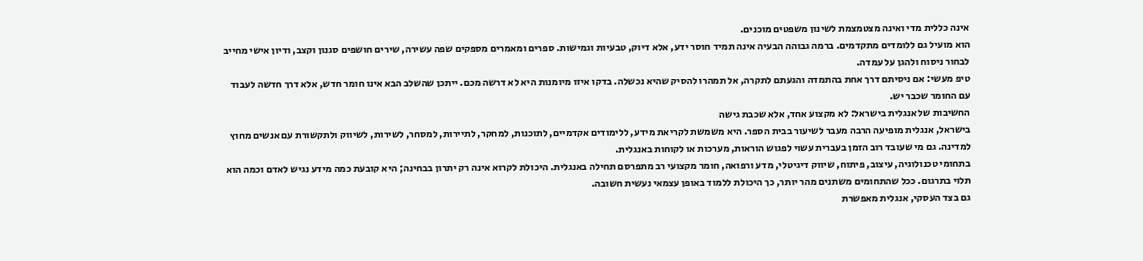אינה כללית מדי ואינה מצטמצמת לשינון משפטים מוכנים.
הוא מועיל גם ללומדים מתקדמים. ברמה גבוהה הבעיה אינה תמיד חוסר ידע, אלא דיוק, טבעיות וגמישות. ספרים ומאמרים מספקים שפה עשירה, שירים חושפים סגנון וקצב, ודיון אישי מחייב לבחור ניסוח ולהגן על עמדה.
טיפ מעשי: אם ניסיתם דרך אחת בהתמדה והגעתם לתקרה, אל תמהרו להסיק שהיא נכשלה. בדקו איזו מיומנות היא לא דרשה מכם. ייתכן שהשלב הבא אינו חומר חדש, אלא דרך חדשה לעבוד עם החומר שכבר יש.
החשיבות של אנגלית בישראל: לא מקצוע אחד, אלא שכבת גישה
בישראל, אנגלית מופיעה הרבה מעבר לשיעור בבית הספר. היא משמשת לקריאת מידע, ללימודים אקדמיים, לתוכנות, למחקר, לתיירות, למסחר, לשירות, לשיווק ולתקשורת עם אנשים מחוץ למדינה. גם מי שעובד רוב הזמן בעברית עשוי לפגוש הוראות, מערכות או לקוחות באנגלית.
בתחומי טכנולוגיה, עיצוב, פיתוח, שיווק דיגיטלי, מדע ורפואה, חומר מקצועי רב מתפרסם תחילה באנגלית. היכולת לקרוא אינה רק יתרון בבחינה; היא קובעת כמה מידע נגיש לאדם וכמה הוא תלוי בתרגום. ככל שהתחומים משתנים מהר יותר, כך היכולת ללמוד באופן עצמאי נעשית חשובה.
גם בצד העסקי, אנגלית מאפשרת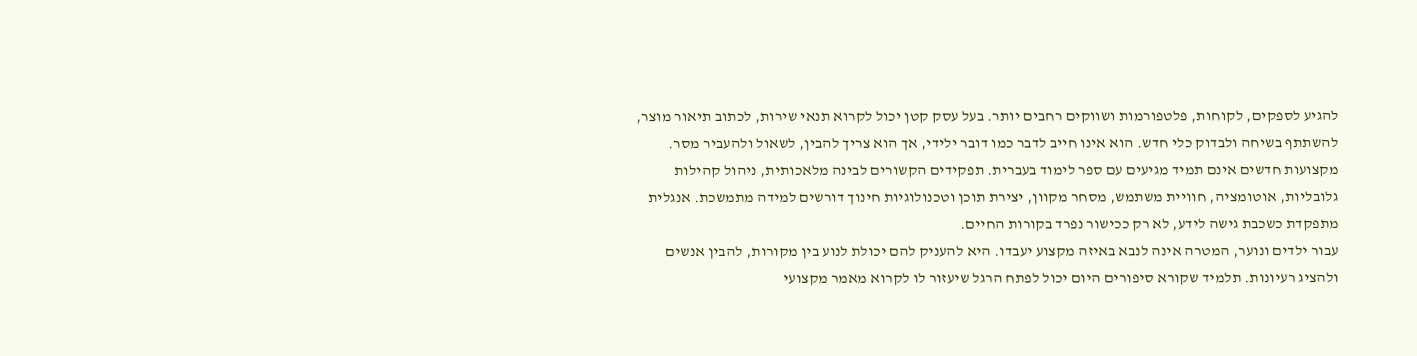להגיע לספקים, לקוחות, פלטפורמות ושווקים רחבים יותר. בעל עסק קטן יכול לקרוא תנאי שירות, לכתוב תיאור מוצר, להשתתף בשיחה ולבדוק כלי חדש. הוא אינו חייב לדבר כמו דובר ילידי, אך הוא צריך להבין, לשאול ולהעביר מסר.
מקצועות חדשים אינם תמיד מגיעים עם ספר לימוד בעברית. תפקידים הקשורים לבינה מלאכותית, ניהול קהילות גלובליות, אוטומציה, חוויית משתמש, מסחר מקוון, יצירת תוכן וטכנולוגיות חינוך דורשים למידה מתמשכת. אנגלית מתפקדת כשכבת גישה לידע, לא רק ככישור נפרד בקורות החיים.
עבור ילדים ונוער, המטרה אינה לנבא באיזה מקצוע יעבדו. היא להעניק להם יכולת לנוע בין מקורות, להבין אנשים ולהציג רעיונות. תלמיד שקורא סיפורים היום יכול לפתח הרגל שיעזור לו לקרוא מאמר מקצועי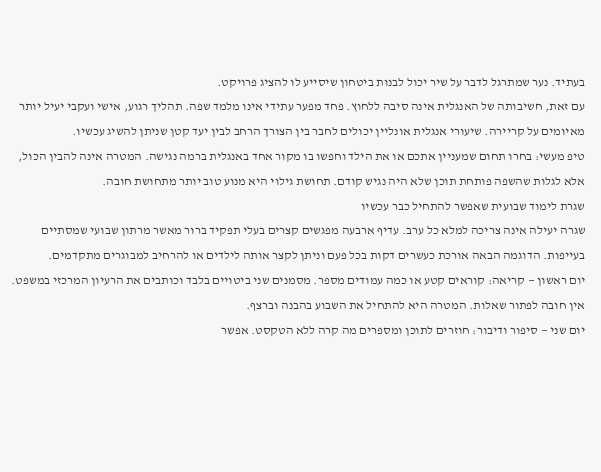בעתיד. נער שמתרגל לדבר על שיר יכול לבנות ביטחון שיסייע לו להציג פרויקט.
עם זאת, חשיבותה של האנגלית אינה סיבה ללחוץ. פחד מפער עתידי אינו מלמד שפה. תהליך רגוע, אישי ועקבי יעיל יותר מאיומים על קריירה. שיעורי אנגלית אונליין יכולים לחבר בין הצורך הרחב לבין יעד קטן שניתן להשיג עכשיו.
טיפ מעשי: בחרו תחום שמעניין אתכם או את הילד וחפשו בו מקור אחד באנגלית ברמה נגישה. המטרה אינה להבין הכול, אלא לגלות שהשפה פותחת תוכן שלא היה נגיש קודם. תחושת גילוי היא מנוע טוב יותר מתחושת חובה.
שגרת לימוד שבועית שאפשר להתחיל כבר עכשיו
שגרה יעילה אינה צריכה למלא כל ערב. עדיף ארבעה מפגשים קצרים בעלי תפקיד ברור מאשר מרתון שבועי שמסתיים בעייפות. הדוגמה הבאה אורכת כעשרים דקות בכל פעם וניתן לקצר אותה לילדים או להרחיב למבוגרים מתקדמים.
יום ראשון — קריאה: קוראים קטע או כמה עמודים מספר. מסמנים שני ביטויים בלבד וכותבים את הרעיון המרכזי במשפט. אין חובה לפתור שאלות. המטרה היא להתחיל את השבוע בהבנה וברצף.
יום שני — סיפור ודיבור: חוזרים לתוכן ומספרים מה קרה ללא הטקסט. אפשר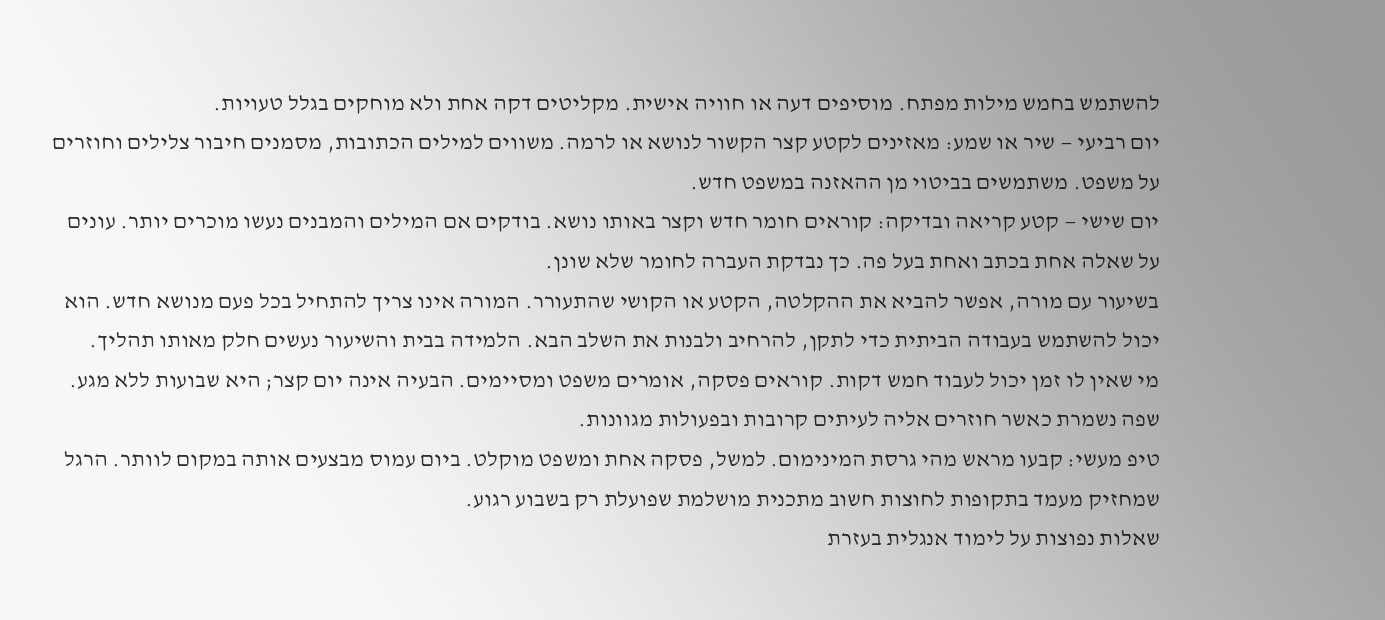להשתמש בחמש מילות מפתח. מוסיפים דעה או חוויה אישית. מקליטים דקה אחת ולא מוחקים בגלל טעויות.
יום רביעי — שיר או שמע: מאזינים לקטע קצר הקשור לנושא או לרמה. משווים למילים הכתובות, מסמנים חיבור צלילים וחוזרים על משפט. משתמשים בביטוי מן ההאזנה במשפט חדש.
יום שישי — קטע קריאה ובדיקה: קוראים חומר חדש וקצר באותו נושא. בודקים אם המילים והמבנים נעשו מוכרים יותר. עונים על שאלה אחת בכתב ואחת בעל פה. כך נבדקת העברה לחומר שלא שונן.
בשיעור עם מורה, אפשר להביא את ההקלטה, הקטע או הקושי שהתעורר. המורה אינו צריך להתחיל בכל פעם מנושא חדש. הוא יכול להשתמש בעבודה הביתית כדי לתקן, להרחיב ולבנות את השלב הבא. הלמידה בבית והשיעור נעשים חלק מאותו תהליך.
מי שאין לו זמן יכול לעבוד חמש דקות. קוראים פסקה, אומרים משפט ומסיימים. הבעיה אינה יום קצר; היא שבועות ללא מגע. שפה נשמרת כאשר חוזרים אליה לעיתים קרובות ובפעולות מגוונות.
טיפ מעשי: קבעו מראש מהי גרסת המינימום. למשל, פסקה אחת ומשפט מוקלט. ביום עמוס מבצעים אותה במקום לוותר. הרגל שמחזיק מעמד בתקופות לחוצות חשוב מתכנית מושלמת שפועלת רק בשבוע רגוע.
שאלות נפוצות על לימוד אנגלית בעזרת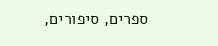ספרים, סיפורים,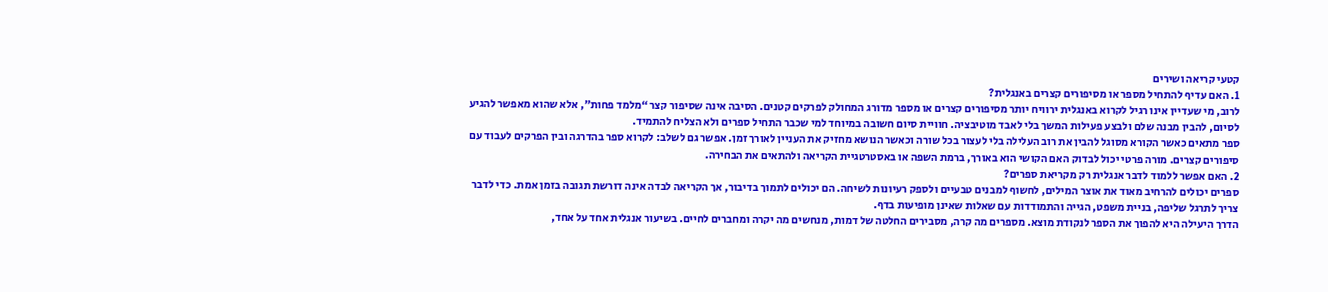קטעי קריאה ושירים
1. האם עדיף להתחיל מספר או מסיפורים קצרים באנגלית?
לרוב, מי שעדיין אינו רגיל לקרוא באנגלית ירוויח יותר מסיפורים קצרים או מספר מדורג המחולק לפרקים קטנים. הסיבה אינה שסיפור קצר “מלמד פחות”, אלא שהוא מאפשר להגיע לסיום, להבין מבנה שלם ולבצע פעילות המשך בלי לאבד מוטיבציה. חוויית סיום חשובה במיוחד למי שכבר התחיל ספרים ולא הצליח להתמיד.
ספר מתאים כאשר הקורא מסוגל להבין את רוב העלילה בלי לעצור בכל שורה וכאשר הנושא מחזיק את העניין לאורך זמן. אפשר גם לשלב: לקרוא ספר בהדרגה ובין הפרקים לעבוד עם סיפורים קצרים. מורה פרטי יכול לבדוק האם הקושי הוא באורך, ברמת השפה או באסטרטגיית הקריאה ולהתאים את הבחירה.
2. האם אפשר ללמוד לדבר אנגלית רק מקריאת ספרים?
ספרים יכולים להרחיב מאוד את אוצר המילים, לחשוף למבנים טבעיים ולספק רעיונות לשיחה. הם יכולים לתמוך בדיבור, אך הקריאה לבדה אינה דורשת תגובה בזמן אמת. כדי לדבר צריך לתרגל שליפה, בניית משפט, הגייה והתמודדות עם שאלות שאינן מופיעות בדף.
הדרך היעילה היא להפוך את הספר לנקודת מוצא. מספרים מה קרה, מסבירים החלטה של דמות, מנחשים מה יקרה ומחברים לחיים. בשיעור אנגלית אחד על אחד,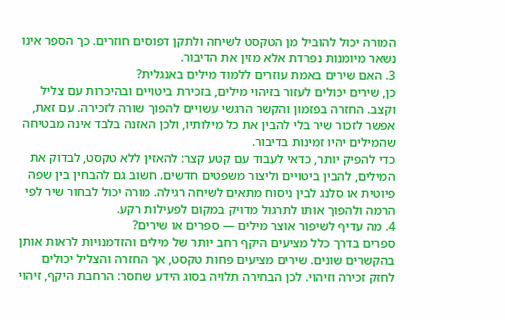המורה יכול להוביל מן הטקסט לשיחה ולתקן דפוסים חוזרים. כך הספר אינו נשאר מיומנות נפרדת אלא מזין את הדיבור.
3. האם שירים באמת עוזרים ללמוד מילים באנגלית?
כן, שירים יכולים לעזור בזיהוי מילים, בזכירת ביטויים ובהיכרות עם צליל וקצב. החזרה בפזמון והקשר הרגשי עשויים להפוך שורה לזכירה. עם זאת, אפשר לזכור שיר בלי להבין את כל מילותיו, ולכן האזנה בלבד אינה מבטיחה שהמילים יהיו זמינות בדיבור.
כדי להפיק יותר, כדאי לעבוד עם קטע קצר: להאזין ללא טקסט, לבדוק את המילים, להבין ביטויים וליצור משפטים חדשים. חשוב גם להבחין בין שפה פיוטית או סלנג לבין ניסוח מתאים לשיחה רגילה. מורה יכול לבחור שיר לפי הרמה ולהפוך אותו לתרגול מדויק במקום לפעילות רקע.
4. מה עדיף לשיפור אוצר מילים — ספרים או שירים?
ספרים בדרך כלל מציעים היקף רחב יותר של מילים והזדמנויות לראות אותן בהקשרים שונים. שירים מציעים פחות טקסט, אך החזרה והצליל יכולים לחזק זכירה וזיהוי. לכן הבחירה תלויה בסוג הידע שחסר: הרחבת היקף, זיהוי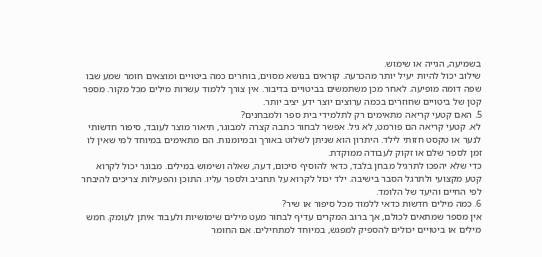בשמיעה, הגייה או שימוש.
שילוב יכול להיות יעיל יותר מהכרעה. קוראים בנושא מסוים, בוחרים כמה ביטויים ומוצאים חומר שמע שבו שפה דומה מופיעה. לאחר מכן משתמשים בביטויים בדיבור. אין צורך ללמוד עשרות מילים מכל מקור. מספר קטן של ביטויים שחוזרים בכמה ערוצים יוצר ידע יציב יותר.
5. האם קטעי קריאה מתאימים רק לתלמידי בית ספר ולמבחנים?
לא. קטעי קריאה הם פורמט, לא גיל. אפשר לבחור כתבה קצרה למבוגר, תיאור מוצר לעובד, סיפור חדשותי לנער או טקסט חזותי לילד. היתרון הוא שניתן לשלוט באורך ובמיומנות. הם מתאימים במיוחד למי שאין לו זמן לספר שלם או זקוק לעבודה ממוקדת.
כדי שלא יהפכו לתרגיל מבחן בלבד, כדאי להוסיף סיכום, דעה, שאלה ושימוש במילים. מבוגר יכול לקרוא קטע מקצועי ולתרגל הסבר בישיבה. ילד יכול לקרוא על תחביב ולספר עליו. התוכן והפעילות צריכים להיבחר לפי החיים והיעד של הלומד.
6. כמה מילים חדשות כדאי ללמוד מכל סיפור או שיר?
אין מספר שמתאים לכולם, אך ברוב המקרים עדיף לבחור מעט מילים שימושיות ולעבוד איתן לעומק. חמש מילים או ביטויים יכולים להספיק למפגש, במיוחד למתחילים. אם החומר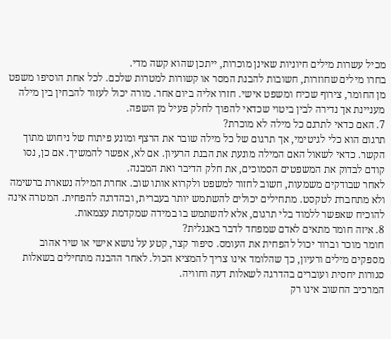מכיל עשרות מילים חיוניות שאינן מוכרות, ייתכן שהוא קשה מדי.
בחרו מילים שחוזרות, חשובות להבנת המסר או קשורות למטרות שלכם. לכל אחת הוסיפו משפט מן החומר, צירוף שכיח ומשפט אישי. חזרו אליה ביום אחר. מורה יכול לעזור להבחין בין מילה מעניינת אך נדירה לבין ביטוי שכדאי להפוך לחלק פעיל מן השפה.
7. האם כדאי לתרגם כל מילה לא מוכרת?
תרגום הוא כלי לגיטימי, אך תרגום של כל מילה שובר את הרצף ומונע פיתוח של ניחוש מתוך הקשר. כדאי לשאול האם המילה מונעת את הבנת הרעיון. אם לא, אפשר להמשיך. אם כן, נסו קודם לבדוק את המשפטים הסמוכים, את חלק הדיבר ואת המבנה.
לאחר שבודקים משמעות, חשוב לחזור למשפט ולקרוא אותו שוב. אחרת המילה נשארת ברשימה ולא מתחברת לטקסט. מתחילים יכולים להשתמש יותר בעברית, ובהדרגה להפחית. המטרה אינה להוכיח שאפשר ללמוד בלי תרגום, אלא להשתמש בו במידה שמקדמת עצמאות.
8. איזה חומר מתאים לאדם שמפחד לדבר באנגלית?
חומר מוכר וברור יכול להפחית את העומס. סיפור קצר, קטע על נושא אישי או שיר אהוב מספקים מילים ורעיון, כך שהלומד אינו צריך להמציא הכול. לאחר ההבנה מתחילים בשאלות סגורות יחסית ועוברים בהדרגה לשאלות דעה וחוויה.
המרכיב החשוב אינו רק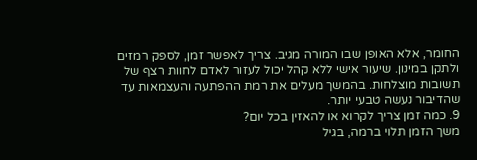החומר, אלא האופן שבו המורה מגיב. צריך לאפשר זמן, לספק רמזים ולתקן במינון. שיעור אישי ללא קהל יכול לעזור לאדם לחוות רצף של תשובות מוצלחות. בהמשך מעלים את רמת ההפתעה והעצמאות עד שהדיבור נעשה טבעי יותר.
9. כמה זמן צריך לקרוא או להאזין בכל יום?
משך הזמן תלוי ברמה, בגיל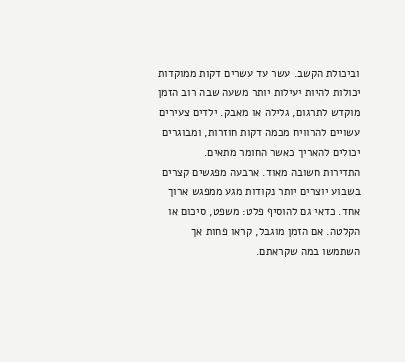וביכולת הקשב. עשר עד עשרים דקות ממוקדות יכולות להיות יעילות יותר משעה שבה רוב הזמן מוקדש לתרגום, גלילה או מאבק. ילדים צעירים עשויים להרוויח מכמה דקות חוזרות, ומבוגרים יכולים להאריך כאשר החומר מתאים.
התדירות חשובה מאוד. ארבעה מפגשים קצרים בשבוע יוצרים יותר נקודות מגע ממפגש ארוך אחד. כדאי גם להוסיף פלט: משפט, סיכום או הקלטה. אם הזמן מוגבל, קראו פחות אך השתמשו במה שקראתם.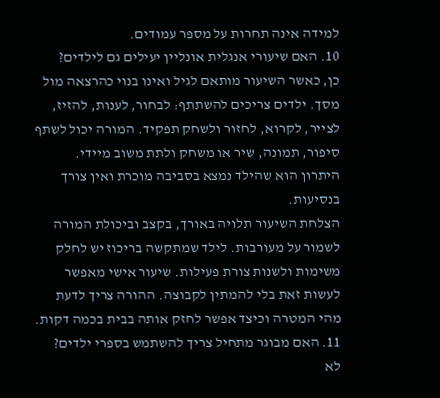למידה אינה תחרות על מספר עמודים.
10. האם שיעורי אנגלית אונליין יעילים גם לילדים?
כן, כאשר השיעור מותאם לגיל ואינו בנוי כהרצאה מול מסך. ילדים צריכים להשתתף: לבחור, לענות, להזיז, לצייר, לקרוא, לחזור ולשחק תפקיד. המורה יכול לשתף סיפור, תמונה, שיר או משחק ולתת משוב מיידי. היתרון הוא שהילד נמצא בסביבה מוכרת ואין צורך בנסיעות.
הצלחת השיעור תלויה באורך, בקצב וביכולת המורה לשמור על מעורבות. לילד שמתקשה בריכוז יש לחלק משימות ולשנות צורת פעילות. שיעור אישי מאפשר לעשות זאת בלי להמתין לקבוצה. ההורה צריך לדעת מהי המטרה וכיצד אפשר לחזק אותה בבית בכמה דקות.
11. האם מבוגר מתחיל צריך להשתמש בספרי ילדים?
לא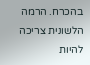בהכרח. הרמה הלשונית צריכה להיות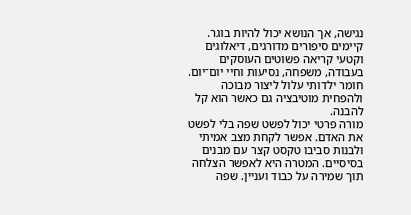נגישה, אך הנושא יכול להיות בוגר. קיימים סיפורים מדורגים, דיאלוגים וקטעי קריאה פשוטים העוסקים בעבודה, משפחה, נסיעות וחיי יום־יום. חומר ילדותי עלול ליצור מבוכה ולהפחית מוטיבציה גם כאשר הוא קל להבנה.
מורה פרטי יכול לפשט שפה בלי לפשט את האדם. אפשר לקחת מצב אמיתי ולבנות סביבו טקסט קצר עם מבנים בסיסיים. המטרה היא לאפשר הצלחה תוך שמירה על כבוד ועניין. שפה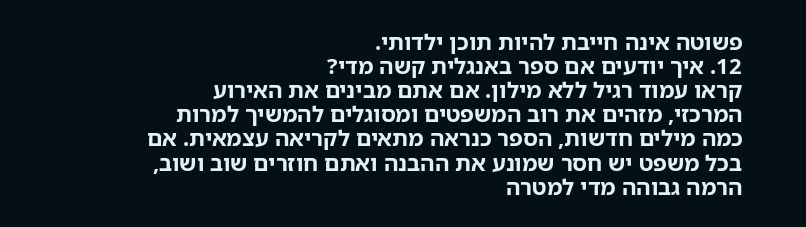פשוטה אינה חייבת להיות תוכן ילדותי.
12. איך יודעים אם ספר באנגלית קשה מדי?
קראו עמוד רגיל ללא מילון. אם אתם מבינים את האירוע המרכזי, מזהים את רוב המשפטים ומסוגלים להמשיך למרות כמה מילים חדשות, הספר כנראה מתאים לקריאה עצמאית. אם בכל משפט יש חסר שמונע את ההבנה ואתם חוזרים שוב ושוב, הרמה גבוהה מדי למטרה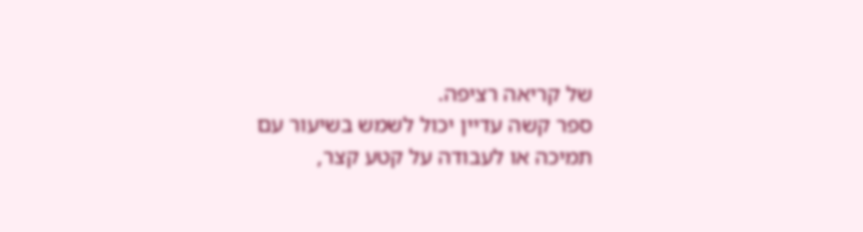של קריאה רציפה.
ספר קשה עדיין יכול לשמש בשיעור עם תמיכה או לעבודה על קטע קצר,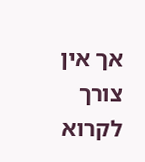אך אין צורך לקרוא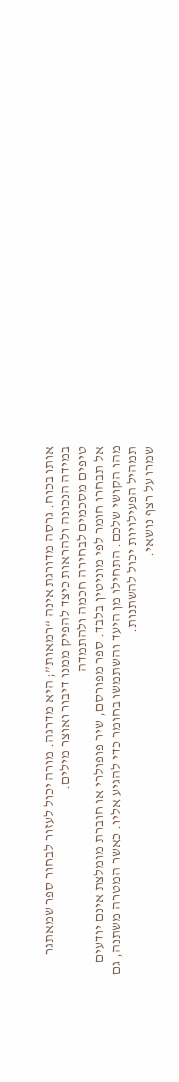אותו בכוח. גרסה מדורגת אינה “רמאות”; היא מדרגה. מורה יכול לעזור לבחור ספר שמאתגר במידה הנכונה ולהראות כיצד להפיק ממנו דיבור ואוצר מילים.
טיפים מסכמים לבחירה חכמה ולהתמדה
אל תבחרו חומר לפי מוניטין בלבד. ספר מפורסם, שיר פופולרי או חוברת מומלצת אינם יודעים מהו הקושי שלכם. התחילו מן היעד והשתמשו בחומר כדי להגיע אליו. כאשר המטרה משתנה, גם תמהיל הפעילויות יכול להשתנות.
שמרו על רצף נושאי.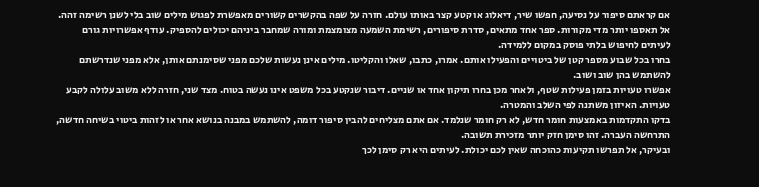אם קראתם סיפור על נסיעה, חפשו שיר, דיאלוג או קטע קצר באותו עולם. חזרה על שפה בהקשרים קשורים מאפשרת לפגוש מילים שוב בלי לשנן רשימה זהה.
אל תאספו יותר מדי מקורות. ספר אחד מתאים, סדרת סיפורים, רשימת השמעה מצומצמת ומורה שמחבר ביניהם יכולים להספיק. עודף אפשרויות גורם לעיתים לחיפוש בלתי פוסק במקום ללמידה.
בחרו בכל שבוע מספר קטן של ביטויים והפעילו אותם. אמרו, כתבו, שאלו והקליטו. מילים אינן נעשות שלכם מפני שסימנתם אותן, אלא מפני שנדרשתם להשתמש בהן שוב ושוב.
אפשרו טעויות בזמן פעילות שטף, ולאחר מכן בחרו תיקון אחד או שניים. דיבור שנקטע בכל משפט אינו נעשה בטוח. מצד שני, חזרה ללא משוב עלולה לקבע טעויות. האיזון משתנה לפי השלב והמטרה.
בדקו התקדמות באמצעות חומר חדש, לא רק חומר שנלמד. אם אתם מצליחים להבין סיפור דומה, להשתמש במבנה בנושא אחר או לזהות ביטוי בשיחה חדשה, התרחשה העברה. זהו סימן חזק יותר מזכירת תשובה.
ובעיקר, אל תפרשו תקיעות כהוכחה שאין לכם יכולת. לעיתים היא רק סימן לכך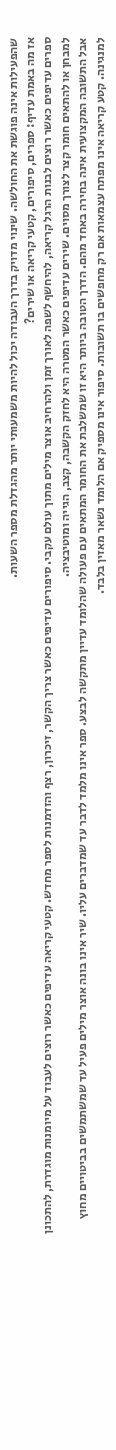שהפעילות אינה פוגשת את החולשה. שינוי מדויק בדרך העבודה יכול להיות משמעותי יותר מהגדלת מספר השעות.
אז מה באמת עדיף: ספרים, סיפורים, קטעי קריאה או שירים?
ספרים עדיפים כאשר רוצים לבנות הרגל קריאה, להיחשף לשפה לאורך זמן ולהרחיב אוצר מילים מתוך עולם עקבי. סיפורים עדיפים כאשר צריך הקשר, זיכרון, רצף והזדמנות לספר מחדש. קטעי קריאה עדיפים כאשר רוצים לעבוד על מיומנות מוגדרת, להתכונן למבחן או להתאים חומר קצר לצורך מסוים. שירים עדיפים כאשר המטרה היא לחזק הקשבה, קצב, הגייה ומוטיבציה.
אבל התשובה המקצועית אינה בחירה באחד מהם. הדרך הטובה ביותר היא זו שמשלבת את החומר המתאים עם פעולה שהלומד עדיין מתקשה לבצע. ספר אינו מלמד לדבר עד שמדברים עליו. שיר אינו בונה אוצר מילים פעיל עד שמשתמשים בביטויים מחוץ למנגינה. קטע קריאה אינו מפתח עצמאות אם רק מחפשים בו תשובות. סיפור אינו מספיק אם הלומד נשאר מאזין בלבד.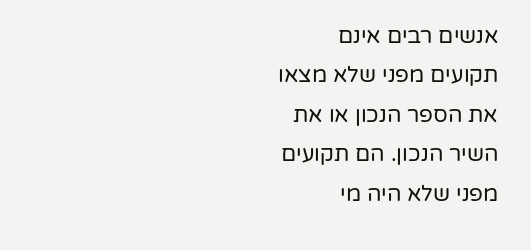אנשים רבים אינם תקועים מפני שלא מצאו את הספר הנכון או את השיר הנכון. הם תקועים מפני שלא היה מי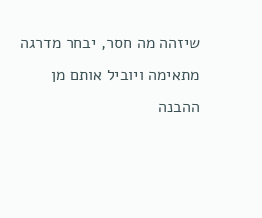שיזהה מה חסר, יבחר מדרגה מתאימה ויוביל אותם מן ההבנה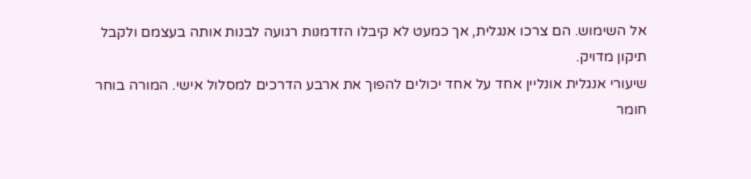אל השימוש. הם צרכו אנגלית, אך כמעט לא קיבלו הזדמנות רגועה לבנות אותה בעצמם ולקבל תיקון מדויק.
שיעורי אנגלית אונליין אחד על אחד יכולים להפוך את ארבע הדרכים למסלול אישי. המורה בוחר חומר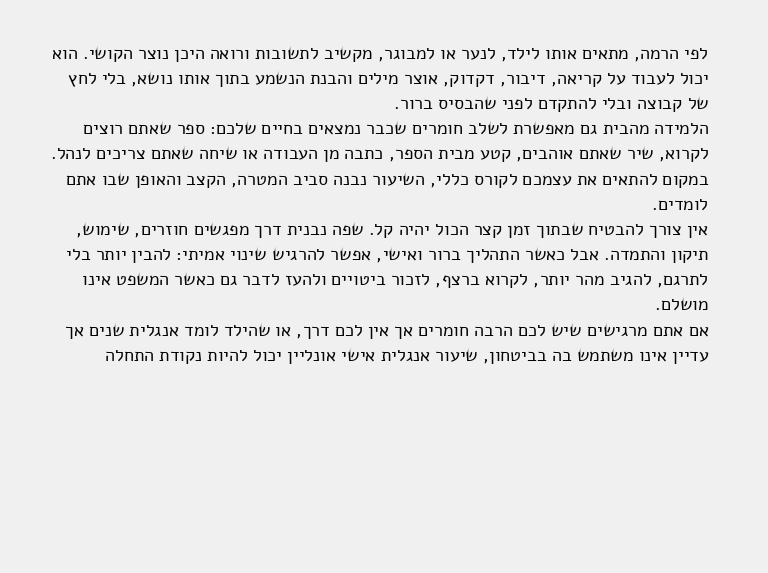לפי הרמה, מתאים אותו לילד, לנער או למבוגר, מקשיב לתשובות ורואה היכן נוצר הקושי. הוא יכול לעבוד על קריאה, דיבור, דקדוק, אוצר מילים והבנת הנשמע בתוך אותו נושא, בלי לחץ של קבוצה ובלי להתקדם לפני שהבסיס ברור.
הלמידה מהבית גם מאפשרת לשלב חומרים שכבר נמצאים בחיים שלכם: ספר שאתם רוצים לקרוא, שיר שאתם אוהבים, קטע מבית הספר, כתבה מן העבודה או שיחה שאתם צריכים לנהל. במקום להתאים את עצמכם לקורס כללי, השיעור נבנה סביב המטרה, הקצב והאופן שבו אתם לומדים.
אין צורך להבטיח שבתוך זמן קצר הכול יהיה קל. שפה נבנית דרך מפגשים חוזרים, שימוש, תיקון והתמדה. אבל כאשר התהליך ברור ואישי, אפשר להרגיש שינוי אמיתי: להבין יותר בלי לתרגם, להגיב מהר יותר, לקרוא ברצף, לזכור ביטויים ולהעז לדבר גם כאשר המשפט אינו מושלם.
אם אתם מרגישים שיש לכם הרבה חומרים אך אין לכם דרך, או שהילד לומד אנגלית שנים אך עדיין אינו משתמש בה בביטחון, שיעור אנגלית אישי אונליין יכול להיות נקודת התחלה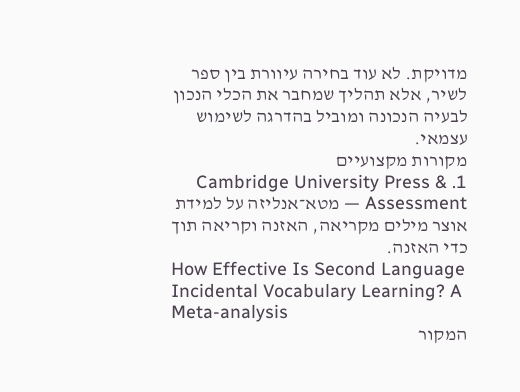מדויקת. לא עוד בחירה עיוורת בין ספר לשיר, אלא תהליך שמחבר את הכלי הנכון לבעיה הנכונה ומוביל בהדרגה לשימוש עצמאי.
מקורות מקצועיים
1. Cambridge University Press & Assessment — מטא־אנליזה על למידת אוצר מילים מקריאה, האזנה וקריאה תוך כדי האזנה.
How Effective Is Second Language Incidental Vocabulary Learning? A Meta-analysis
המקור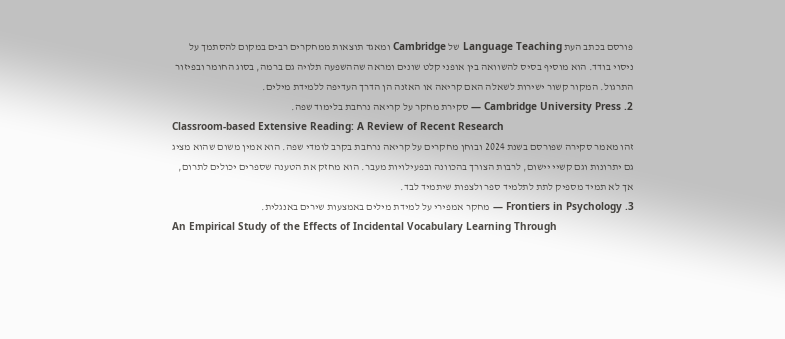פורסם בכתב העת Language Teaching של Cambridge ומאגד תוצאות ממחקרים רבים במקום להסתמך על ניסוי בודד. הוא מוסיף בסיס להשוואה בין אופני קלט שונים ומראה שההשפעה תלויה גם ברמה, בסוג החומר ובפיזור התרגול. המקור קשור ישירות לשאלה האם קריאה או האזנה הן הדרך העדיפה ללמידת מילים.
2. Cambridge University Press — סקירת מחקר על קריאה נרחבת בלימוד שפה.
Classroom-based Extensive Reading: A Review of Recent Research
זהו מאמר סקירה שפורסם בשנת 2024 ובוחן מחקרים על קריאה נרחבת בקרב לומדי שפה. הוא אמין משום שהוא מציג גם יתרונות וגם קשיי יישום, לרבות הצורך בהכוונה ובפעילויות מעבר. הוא מחזק את הטענה שספרים יכולים לתרום, אך לא תמיד מספיק לתת לתלמיד ספר ולצפות שיתמיד לבד.
3. Frontiers in Psychology — מחקר אמפירי על למידת מילים באמצעות שירים באנגלית.
An Empirical Study of the Effects of Incidental Vocabulary Learning Through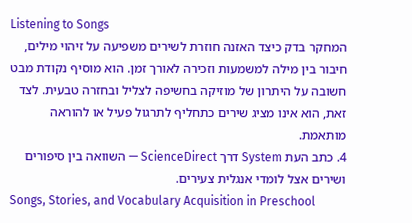Listening to Songs
המחקר בדק כיצד האזנה חוזרת לשירים משפיעה על זיהוי מילים, חיבור בין מילה למשמעות וזכירה לאורך זמן. הוא מוסיף נקודת מבט חשובה על היתרון של מוזיקה בחשיפה לצליל ובחזרה טבעית. לצד זאת, הוא אינו מציג שירים כתחליף לתרגול פעיל או להוראה מותאמת.
4. כתב העת System דרך ScienceDirect — השוואה בין סיפורים ושירים אצל לומדי אנגלית צעירים.
Songs, Stories, and Vocabulary Acquisition in Preschool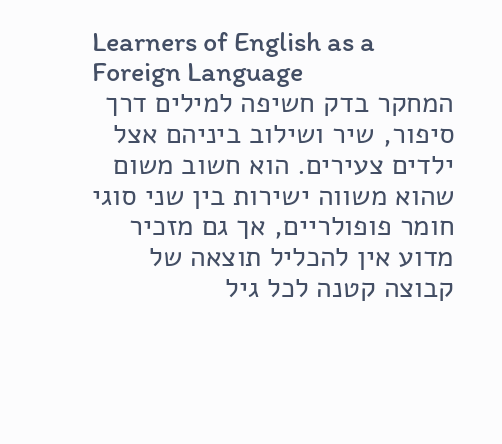Learners of English as a Foreign Language
המחקר בדק חשיפה למילים דרך סיפור, שיר ושילוב ביניהם אצל ילדים צעירים. הוא חשוב משום שהוא משווה ישירות בין שני סוגי חומר פופולריים, אך גם מזכיר מדוע אין להכליל תוצאה של קבוצה קטנה לכל גיל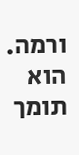ורמה. הוא תומך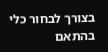בצורך לבחור כלי בהתאם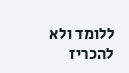ללומד ולא להכריז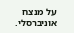על מנצח אוניברסלי.